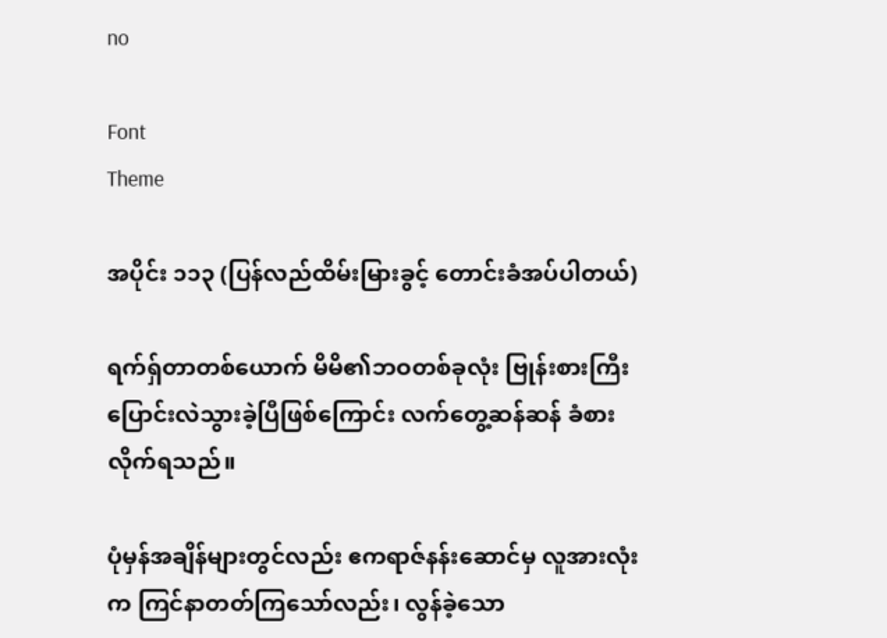no

Font
Theme

အပိုင်း ၁၁၃ (ပြန်လည်ထိမ်းမြားခွင့် တောင်းခံအပ်ပါတယ်)

ရက်ရှ်တာတစ်ယောက် မိမိ၏ဘဝတစ်ခုလုံး ဗြုန်းစားကြီး ပြောင်းလဲသွားခဲ့ပြီဖြစ်ကြောင်း လက်တွေ့ဆန်ဆန် ခံစားလိုက်ရသည်။

ပုံမှန်အချိန်များတွင်လည်း ဧကရာဇ်နန်းဆောင်မှ လူအားလုံးက ကြင်နာတတ်ကြသော်လည်း၊ လွန်ခဲ့သော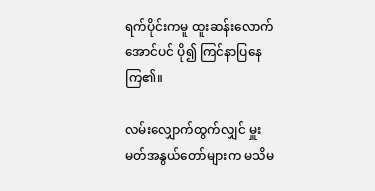ရက်ပိုင်းကမူ ထူးဆန်းလောက်အောင်ပင် ပို၍ ကြင်နာပြနေကြ၏။

လမ်းလျှောက်ထွက်လျှင် မှူးမတ်အနွယ်တော်များက မသိမ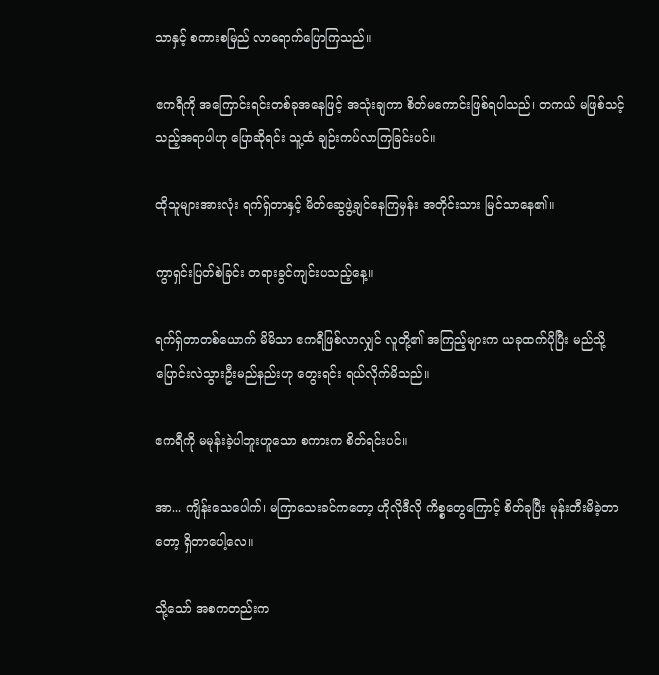သာနှင့် စကားစမြည် လာရောက်ပြောကြသည်။

ဧကရီကို အကြောင်းရင်းတစ်ခုအနေဖြင့် အသုံးချကာ စိတ်မကောင်းဖြစ်ရပါသည်၊ တကယ် မဖြစ်သင့်သည့်အရာပါဟု ပြောဆိုရင်း သူ့ထံ ချဉ်းကပ်လာကြခြင်းပင်။

ထိုသူများအားလုံး ရက်ရှ်တာနှင့် မိတ်ဆွေဖွဲ့ချင်နေကြမှန်း အတိုင်းသား မြင်သာနေ၏။

ကွာရှင်းပြတ်စဲခြင်း တရားခွင်ကျင်းပသည့်နေ့။

ရက်ရှ်တာတစ်ယောက် မိမိသာ ဧကရီဖြစ်လာလျှင် လူတို့၏ အကြည့်များက ယခုထက်ပိုပြီး မည်သို့ ပြောင်းလဲသွားဦးမည်နည်းဟု တွေးရင်း ရယ်လိုက်မိသည်။

ဧကရီကို မမုန်းခဲ့ပါဘူးဟူသော စကားက စိတ်ရင်းပင်။

အာ... ကျိန်းသေပေါက်၊ မကြာသေးခင်ကတော့ ဟိုလိုဒီလို ကိစ္စတွေကြောင့် စိတ်ခုပြီး မုန်းတီးမိခဲ့တာတော့ ရှိတာပေါ့လေ။

သို့သော် အစကတည်းက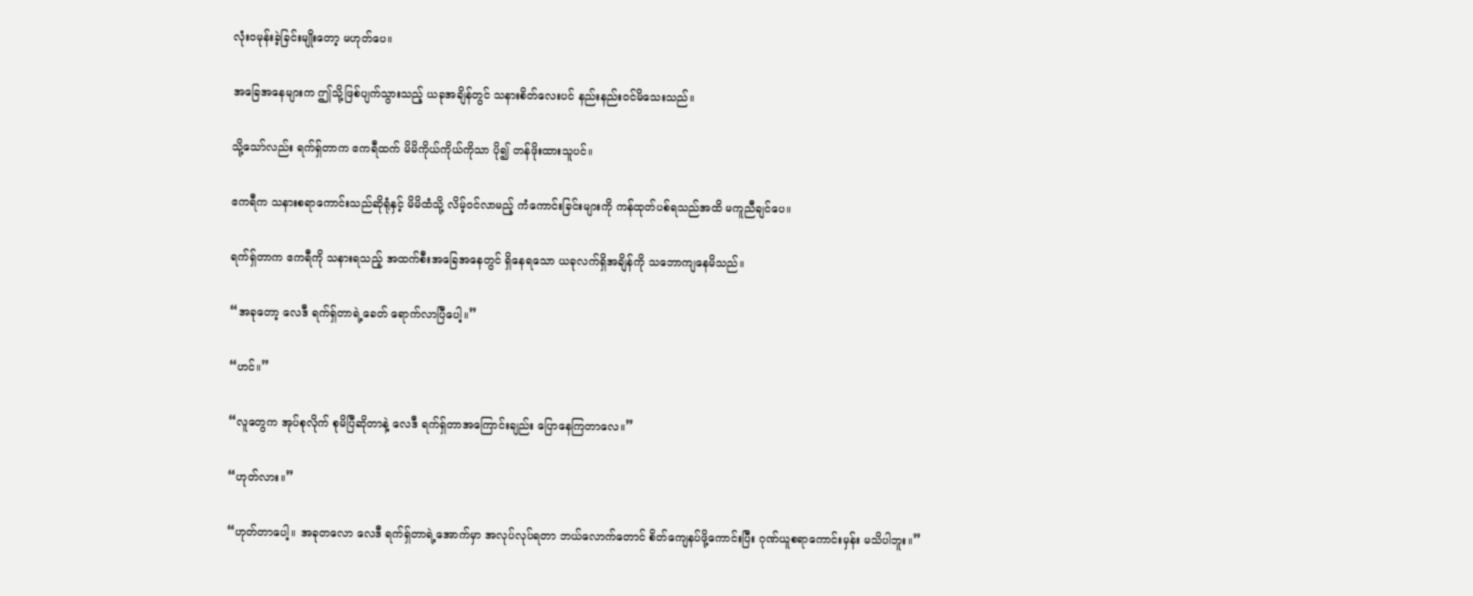လုံးဝမုန်းခဲ့ခြင်းမျိုးတော့ မဟုတ်ပေ။

အခြေအနေများက ဤသို့ဖြစ်ပျက်သွားသည့် ယခုအချိန်တွင် သနားစိတ်လေးပင် နည်းနည်းဝင်မိသေးသည်။

သို့သော်လည်း ရက်ရှ်တာက ဧကရီထက် မိမိကိုယ်ကိုယ်ကိုသာ ပို၍ တန်ဖိုးထားသူပင်။

ဧကရီက သနားစရာကောင်းသည်ဆိုရုံနှင့် မိမိထံသို့ လိမ့်ဝင်လာမည့် ကံကောင်းခြင်းများကို ကန်ထုတ်ပစ်ရသည်အထိ မကူညီချင်ပေ။

ရက်ရှ်တာက ဧကရီကို သနားရသည့် အထက်စီးအခြေအနေတွင် ရှိနေရသော ယခုလက်ရှိအချိန်ကို သဘောကျနေမိသည်။

“အခုတော့ လေဒီ ရက်ရှ်တာရဲ့ခေတ် ရောက်လာပြီပေါ့။”

“ဟင်။”

“လူတွေက အုပ်စုလိုက် စုမိပြီဆိုတာနဲ့ လေဒီ ရက်ရှ်တာအကြောင်းချည်း ပြောနေကြတာလေ။”

“ဟုတ်လား။”

“ဟုတ်တာပေါ့။ အခုတလော လေဒီ ရက်ရှ်တာရဲ့အောက်မှာ အလုပ်လုပ်ရတာ ဘယ်လောက်တောင် စိတ်ကျေနပ်ဖို့ကောင်းပြီး ဂုဏ်ယူစရာကောင်းမှန်း မသိပါဘူး။”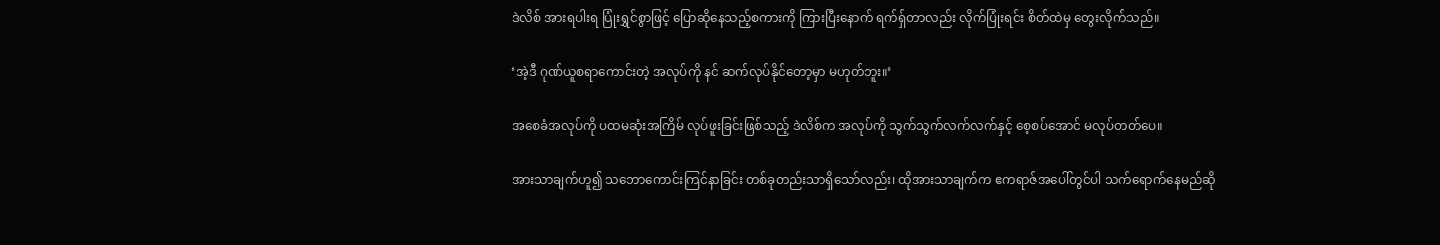ဒဲလိစ် အားရပါးရ ပြုံးရွှင်စွာဖြင့် ပြောဆိုနေသည့်စကားကို ကြားပြီးနောက် ရက်ရှ်တာလည်း လိုက်ပြုံးရင်း စိတ်ထဲမှ တွေးလိုက်သည်။

‘အဲ့ဒီ ဂုဏ်ယူစရာကောင်းတဲ့ အလုပ်ကို နင် ဆက်လုပ်နိုင်တော့မှာ မဟုတ်ဘူး။’

အစေခံအလုပ်ကို ပထမဆုံးအကြိမ် လုပ်ဖူးခြင်းဖြစ်သည့် ဒဲလိစ်က အလုပ်ကို သွက်သွက်လက်လက်နှင့် စေ့စပ်အောင် မလုပ်တတ်ပေ။

အားသာချက်ဟူ၍ သဘောကောင်းကြင်နာခြင်း တစ်ခုတည်းသာရှိသော်လည်း၊ ထိုအားသာချက်က ဧကရာဇ်အပေါ်တွင်ပါ သက်ရောက်နေမည်ဆို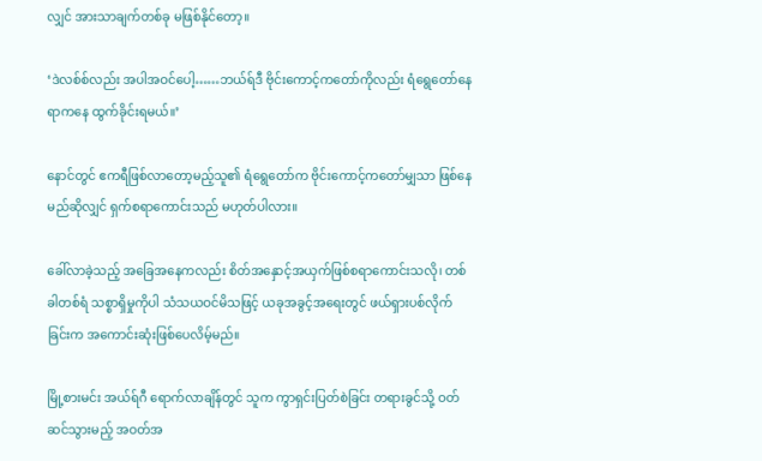လျှင် အားသာချက်တစ်ခု မဖြစ်နိုင်တော့။

‘ဒဲလစ်စ်လည်း အပါအဝင်ပေါ့……ဘယ်ရ်ဒီ ဗိုင်းကောင့်ကတော်ကိုလည်း ရံရွေတော်နေရာကနေ ထွက်ခိုင်းရမယ်။’

နောင်တွင် ဧကရီဖြစ်လာတော့မည့်သူ၏ ရံရွေတော်က ဗိုင်းကောင့်ကတော်မျှသာ ဖြစ်နေမည်ဆိုလျှင် ရှက်စရာကောင်းသည် မဟုတ်ပါလား။

ခေါ်လာခဲ့သည့် အခြေအနေကလည်း စိတ်အနှောင့်အယှက်ဖြစ်စရာကောင်းသလို၊ တစ်ခါတစ်ရံ သစ္စာရှိမှုကိုပါ သံသယဝင်မိသဖြင့် ယခုအခွင့်အရေးတွင် ဖယ်ရှားပစ်လိုက်ခြင်းက အကောင်းဆုံးဖြစ်ပေလိမ့်မည်။

မြို့စားမင်း အယ်ရ်ဂီ ရောက်လာချိန်တွင် သူက ကွာရှင်းပြတ်စဲခြင်း တရားခွင်သို့ ဝတ်ဆင်သွားမည့် အဝတ်အ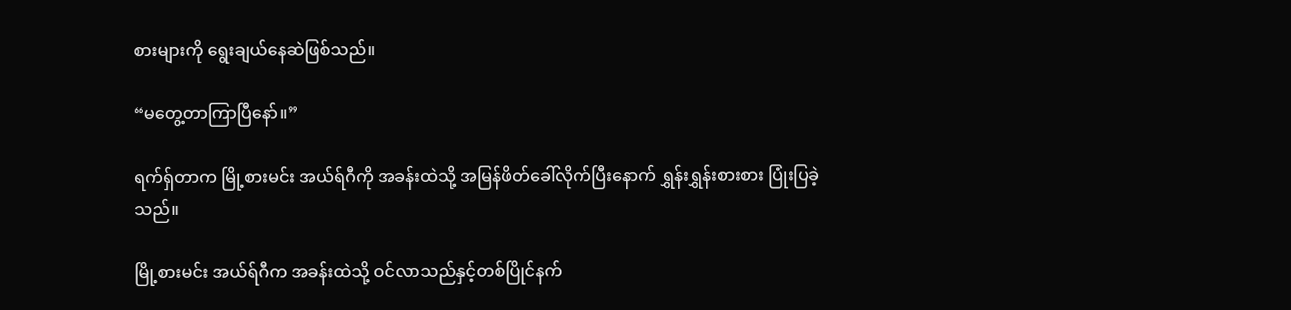စားများကို ရွေးချယ်နေဆဲဖြစ်သည်။

“မတွေ့တာကြာပြီနော်။”

ရက်ရှ်တာက မြို့စားမင်း အယ်ရ်ဂီကို အခန်းထဲသို့ အမြန်ဖိတ်ခေါ်လိုက်ပြီးနောက် ရွှန်းရွှန်းစားစား ပြုံးပြခဲ့သည်။

မြို့စားမင်း အယ်ရ်ဂီက အခန်းထဲသို့ ဝင်လာသည်နှင့်တစ်ပြိုင်နက်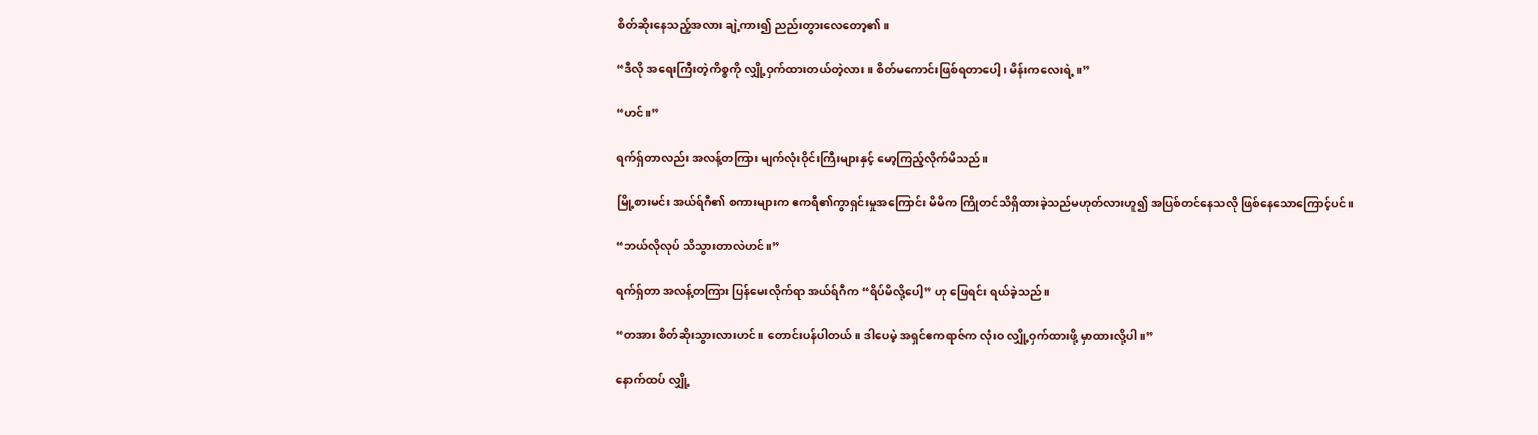စိတ်ဆိုးနေသည့်အလား ချဲ့ကား၍ ညည်းတွားလေတော့၏။

“ဒီလို အရေးကြီးတဲ့ကိစ္စကို လျှို့ဝှက်ထားတယ်တဲ့လား။ စိတ်မကောင်းဖြစ်ရတာပေါ့၊ မိန်းကလေးရဲ့။”

“ဟင်။”

ရက်ရှ်တာလည်း အလန့်တကြား မျက်လုံးဝိုင်းကြီးများနှင့် မော့ကြည့်လိုက်မိသည်။

မြို့စားမင်း အယ်ရ်ဂီ၏ စကားများက ဧကရီ၏ကွာရှင်းမှုအကြောင်း မိမိက ကြိုတင်သိရှိထားခဲ့သည်မဟုတ်လားဟူ၍ အပြစ်တင်နေသလို ဖြစ်နေသောကြောင့်ပင်။

“ဘယ်လိုလုပ် သိသွားတာလဲဟင်။”

ရက်ရှ်တာ အလန့်တကြား ပြန်မေးလိုက်ရာ အယ်ရ်ဂီက “ရိပ်မိလို့ပေါ့” ဟု ဖြေရင်း ရယ်ခဲ့သည်။

“တအား စိတ်ဆိုးသွားလားဟင်။ တောင်းပန်ပါတယ်။ ဒါပေမဲ့ အရှင်ဧကရာဇ်က လုံးဝ လျှို့ဝှက်ထားဖို့ မှာထားလို့ပါ။”

နောက်ထပ် လျှို့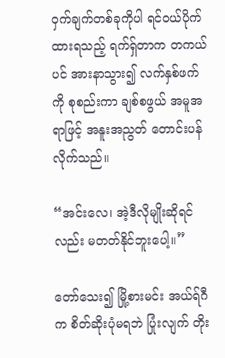ဝှက်ချက်တစ်ခုကိုပါ ရင်ဝယ်ပိုက်ထားရသည့် ရက်ရှ်တာက တကယ်ပင် အားနာသွား၍ လက်နှစ်ဖက်ကို စုစည်းကာ ချစ်စဖွယ် အမူအရာဖြင့် အနူးအညွတ် တောင်းပန်လိုက်သည်။

“အင်းလေ၊ အဲ့ဒီလိုမျိုးဆိုရင်လည်း မတတ်နိုင်ဘူးပေါ့။”

တော်သေး၍ မြို့စားမင်း အယ်ရ်ဂီက စိတ်ဆိုးပုံမရဘဲ ပြုံးလျက် တိုး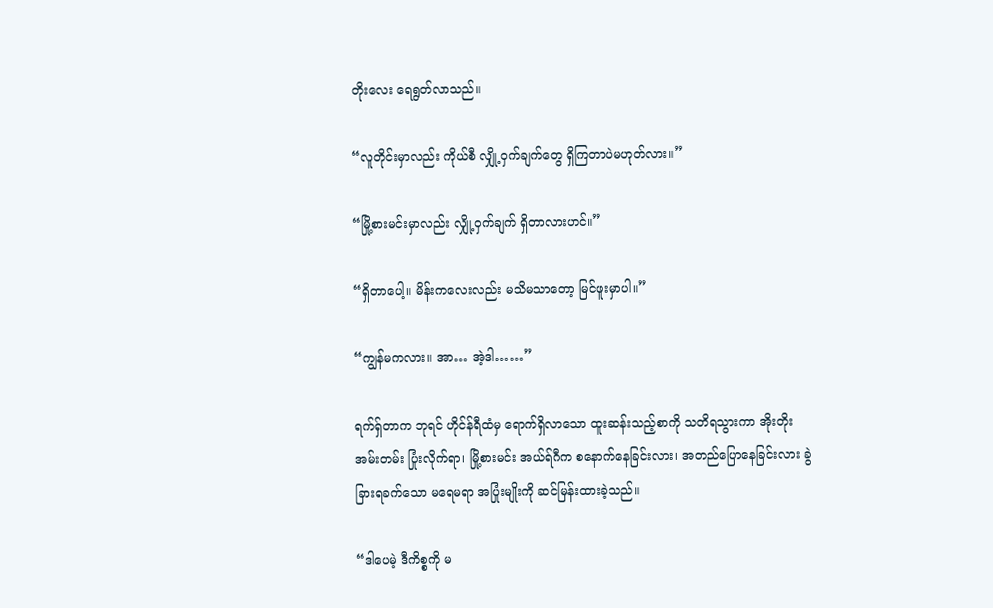တိုးလေး ရေရွတ်လာသည်။

“လူတိုင်းမှာလည်း ကိုယ်စီ လျှို့ဝှက်ချက်တွေ ရှိကြတာပဲမဟုတ်လား။”

“မြို့စားမင်းမှာလည်း လျှို့ဝှက်ချက် ရှိတာလားဟင်။”

“ရှိတာပေါ့။ မိန်းကလေးလည်း မသိမသာတော့ မြင်ဖူးမှာပါ။”

“ကျွန်မကလား။ အာ… အဲ့ဒါ……”

ရက်ရှ်တာက ဘုရင် ဟိုင်န်ရီထံမှ ရောက်ရှိလာသော ထူးဆန်းသည့်စာကို သတိရသွားကာ အိုးတိုးအမ်းတမ်း ပြုံးလိုက်ရာ၊ မြို့စားမင်း အယ်ရ်ဂီက စနောက်နေခြင်းလား၊ အတည်ပြောနေခြင်းလား ခွဲခြားရခက်သော မရေမရာ အပြုံးမျိုးကို ဆင်မြန်းထားခဲ့သည်။

“ဒါပေမဲ့ ဒီကိစ္စကို မ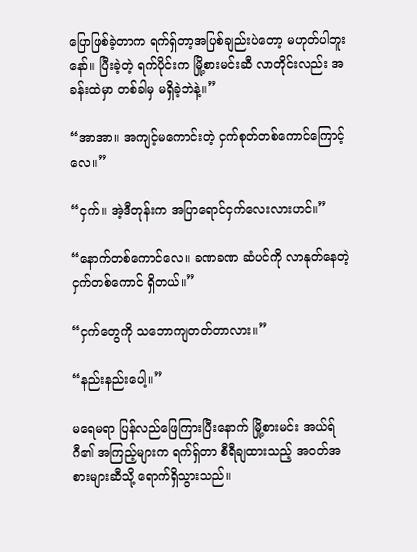ပြောဖြစ်ခဲ့တာက ရက်ရှ်တာ့အပြစ်ချည်းပဲတော့ မဟုတ်ပါဘူးနော်။ ပြီးခဲ့တဲ့ ရက်ပိုင်းက မြို့စားမင်းဆီ လာတိုင်းလည်း အခန်းထဲမှာ တစ်ခါမှ မရှိခဲ့ဘဲနဲ့။”

“အာအာ။ အကျင့်မကောင်းတဲ့ ငှက်စုတ်တစ်ကောင်ကြောင့်လေ။”

“ငှက်။ အဲ့ဒီတုန်းက အပြာရောင်ငှက်လေးလားဟင်။”

“နောက်တစ်ကောင်လေ။ ခဏခဏ ဆံပင်ကို လာနုတ်နေတဲ့ ငှက်တစ်ကောင် ရှိတယ်။”

“ငှက်တွေကို သဘောကျတတ်တာလား။”

“နည်းနည်းပေါ့။”

မရေမရာ ပြန်လည်ဖြေကြားပြီးနောက် မြို့စားမင်း အယ်ရ်ဂီ၏ အကြည့်များက ရက်ရှ်တာ စီရီချထားသည့် အဝတ်အစားများဆီသို့ ရောက်ရှိသွားသည်။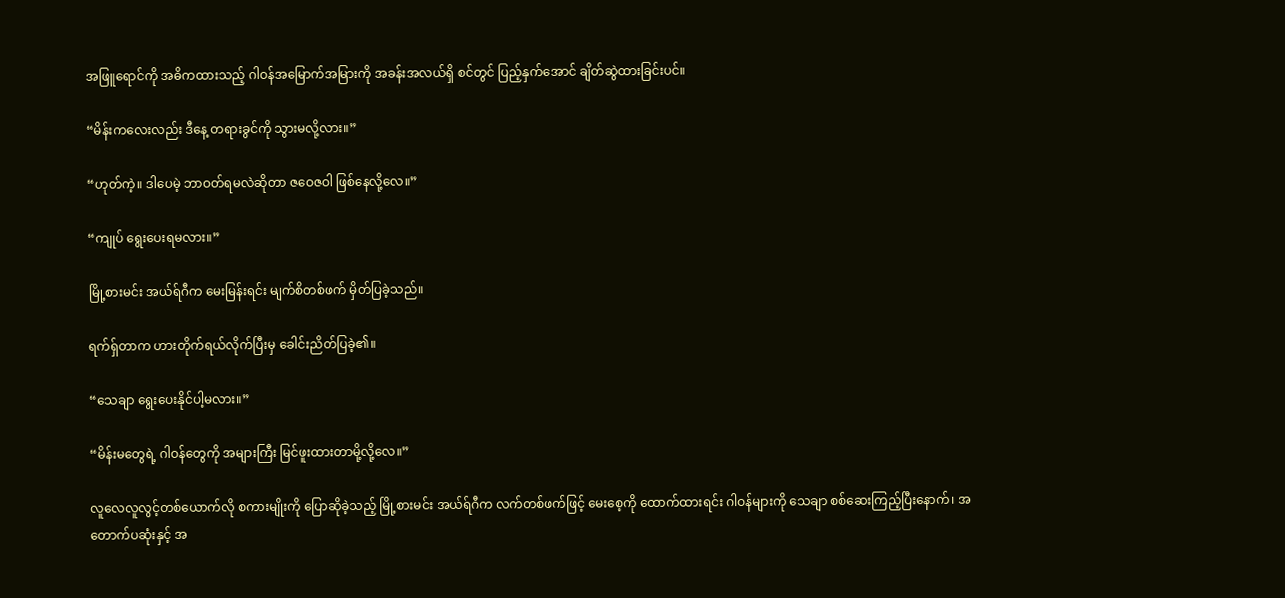အဖြူရောင်ကို အဓိကထားသည့် ဂါဝန်အမြောက်အမြားကို အခန်းအလယ်ရှိ စင်တွင် ပြည့်နှက်အောင် ချိတ်ဆွဲထားခြင်းပင်။

“မိန်းကလေးလည်း ဒီနေ့ တရားခွင်ကို သွားမလို့လား။”

“ဟုတ်ကဲ့။ ဒါပေမဲ့ ဘာဝတ်ရမလဲဆိုတာ ဇဝေဇဝါ ဖြစ်နေလို့လေ။”

“ကျုပ် ရွေးပေးရမလား။”

မြို့စားမင်း အယ်ရ်ဂီက မေးမြန်းရင်း မျက်စိတစ်ဖက် မှိတ်ပြခဲ့သည်။

ရက်ရှ်တာက ဟားတိုက်ရယ်လိုက်ပြီးမှ ခေါင်းညိတ်ပြခဲ့၏။

“သေချာ ရွေးပေးနိုင်ပါ့မလား။”

“မိန်းမတွေရဲ့ ဂါဝန်တွေကို အများကြီး မြင်ဖူးထားတာမို့လို့လေ။”

လူလေလူလွင့်တစ်ယောက်လို စကားမျိုးကို ပြောဆိုခဲ့သည့် မြို့စားမင်း အယ်ရ်ဂီက လက်တစ်ဖက်ဖြင့် မေးစေ့ကို ထောက်ထားရင်း ဂါဝန်များကို သေချာ စစ်ဆေးကြည့်ပြီးနောက်၊ အတောက်ပဆုံးနှင့် အ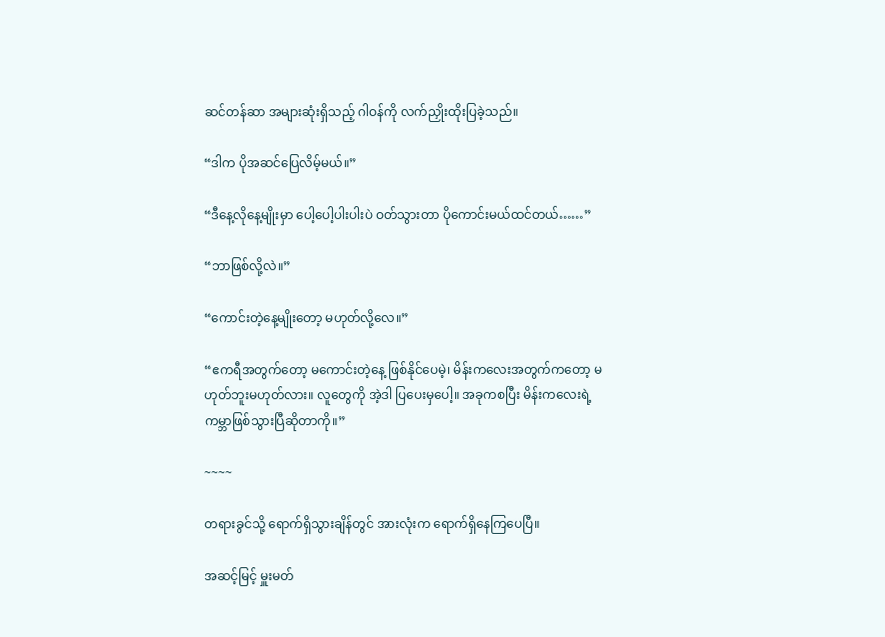ဆင်တန်ဆာ အများဆုံးရှိသည့် ဂါဝန်ကို လက်ညှိုးထိုးပြခဲ့သည်။

“ဒါက ပိုအဆင်ပြေလိမ့်မယ်။”

“ဒီနေ့လိုနေ့မျိုးမှာ ပေါ့ပေါ့ပါးပါးပဲ ဝတ်သွားတာ ပိုကောင်းမယ်ထင်တယ်……”

“ဘာဖြစ်လို့လဲ။”

“ကောင်းတဲ့နေ့မျိုးတော့ မဟုတ်လို့လေ။”

“ဧကရီအတွက်တော့ မကောင်းတဲ့နေ့ ဖြစ်နိုင်ပေမဲ့၊ မိန်းကလေးအတွက်ကတော့ မဟုတ်ဘူးမဟုတ်လား။ လူတွေကို အဲ့ဒါ ပြပေးမှပေါ့။ အခုကစပြီး မိန်းကလေးရဲ့ကမ္ဘာဖြစ်သွားပြီဆိုတာကို။”

~~~~

တရားခွင်သို့ ရောက်ရှိသွားချိန်တွင် အားလုံးက ရောက်ရှိနေကြပေပြီ။

အဆင့်မြင့် မှူးမတ်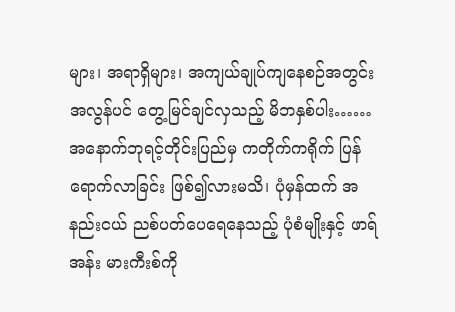များ၊ အရာရှိများ၊ အကျယ်ချုပ်ကျနေစဉ်အတွင်း အလွန်ပင် တွေ့မြင်ချင်လှသည့် မိဘနှစ်ပါး…… အနောက်ဘုရင့်တိုင်းပြည်မှ ကတိုက်ကရိုက် ပြန်ရောက်လာခြင်း ဖြစ်၍လားမသိ၊ ပုံမှန်ထက် အနည်းငယ် ညစ်ပတ်ပေရေနေသည့် ပုံစံမျိုးနှင့် ဖာရ်အန်း မားကီးစ်ကို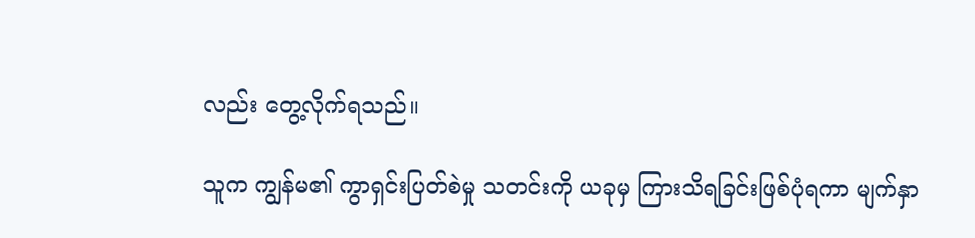လည်း တွေ့လိုက်ရသည်။

သူက ကျွန်မ၏ ကွာရှင်းပြတ်စဲမှု သတင်းကို ယခုမှ ကြားသိရခြင်းဖြစ်ပုံရကာ မျက်နှာ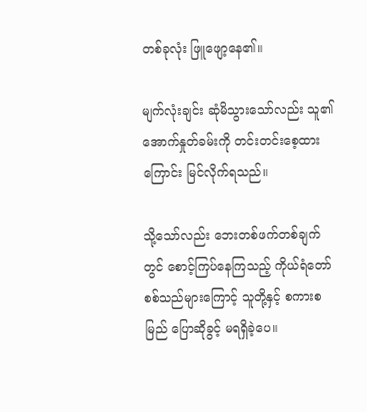တစ်ခုလုံး ဖြူဖျော့နေ၏။

မျက်လုံးချင်း ဆုံမိသွားသော်လည်း သူ၏ အောက်နှုတ်ခမ်းကို တင်းတင်းစေ့ထားကြောင်း မြင်လိုက်ရသည်။

သို့သော်လည်း ဘေးတစ်ဖက်တစ်ချက်တွင် စောင့်ကြပ်နေကြသည့် ကိုယ်ရံတော်စစ်သည်များကြောင့် သူတို့နှင့် စကားစမြည် ပြောဆိုခွင့် မရရှိခဲ့ပေ။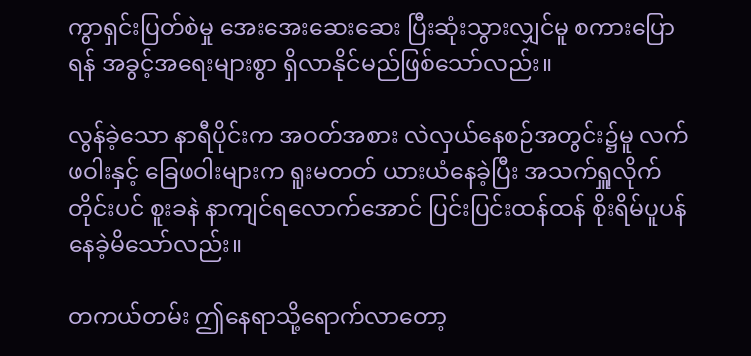ကွာရှင်းပြတ်စဲမှု အေးအေးဆေးဆေး ပြီးဆုံးသွားလျှင်မူ စကားပြောရန် အခွင့်အရေးများစွာ ရှိလာနိုင်မည်ဖြစ်သော်လည်း။

လွန်ခဲ့သော နာရီပိုင်းက အဝတ်အစား လဲလှယ်နေစဉ်အတွင်း၌မူ လက်ဖဝါးနှင့် ခြေဖဝါးများက ရူးမတတ် ယားယံနေခဲ့ပြီး အသက်ရှူလိုက်တိုင်းပင် စူးခနဲ နာကျင်ရလောက်အောင် ပြင်းပြင်းထန်ထန် စိုးရိမ်ပူပန်နေခဲ့မိသော်လည်း။

တကယ်တမ်း ဤနေရာသို့ရောက်လာတော့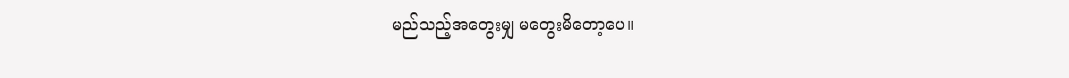မည်သည့်အတွေးမျှ မတွေးမိတော့ပေ။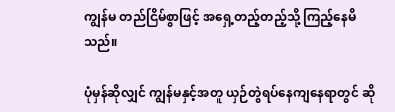ကျွန်မ တည်ငြိမ်စွာဖြင့် အရှေ့တည့်တည့်သို့ ကြည့်နေမိသည်။

ပုံမှန်ဆိုလျှင် ကျွန်မနှင့်အတူ ယှဉ်တွဲရပ်နေကျနေရာတွင် ဆို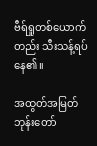ဗီရ်ရှုတစ်ယောက်တည်း သီးသန့်ရပ်နေ၏။

အထွတ်အမြတ်ဘုန်းတော်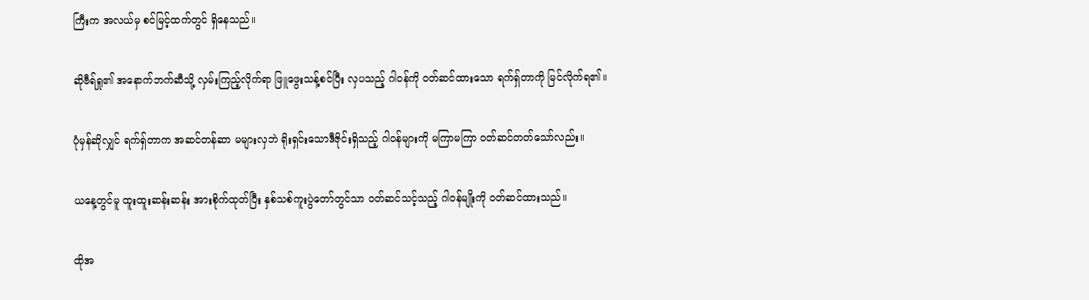ကြီးက အလယ်မှ စင်မြင့်ထက်တွင် ရှိနေသည်။

ဆိုဗီရ်ရှု၏ အနောက်ဘက်ဆီသို့ လှမ်းကြည့်လိုက်ရာ ဖြူဖွေးသန့်စင်ပြီး လှပသည့် ဂါဝန်ကို ဝတ်ဆင်ထားသော ရက်ရှ်တာကို မြင်လိုက်ရ၏။

ပုံမှန်ဆိုလျှင် ရက်ရှ်တာက အဆင်တန်ဆာ မများလှဘဲ ရိုးရှင်းသောဒီဇိုင်းရှိသည့် ဂါဝန်များကို မကြာမကြာ ဝတ်ဆင်တတ်သော်လည်း။

ယနေ့တွင်မူ ထူးထူးဆန်းဆန်း အားစိုက်ထုတ်ပြီး နှစ်သစ်ကူးပွဲတော်တွင်သာ ဝတ်ဆင်သင့်သည့် ဂါဝန်မျိုးကို ဝတ်ဆင်ထားသည်။

ထိုအ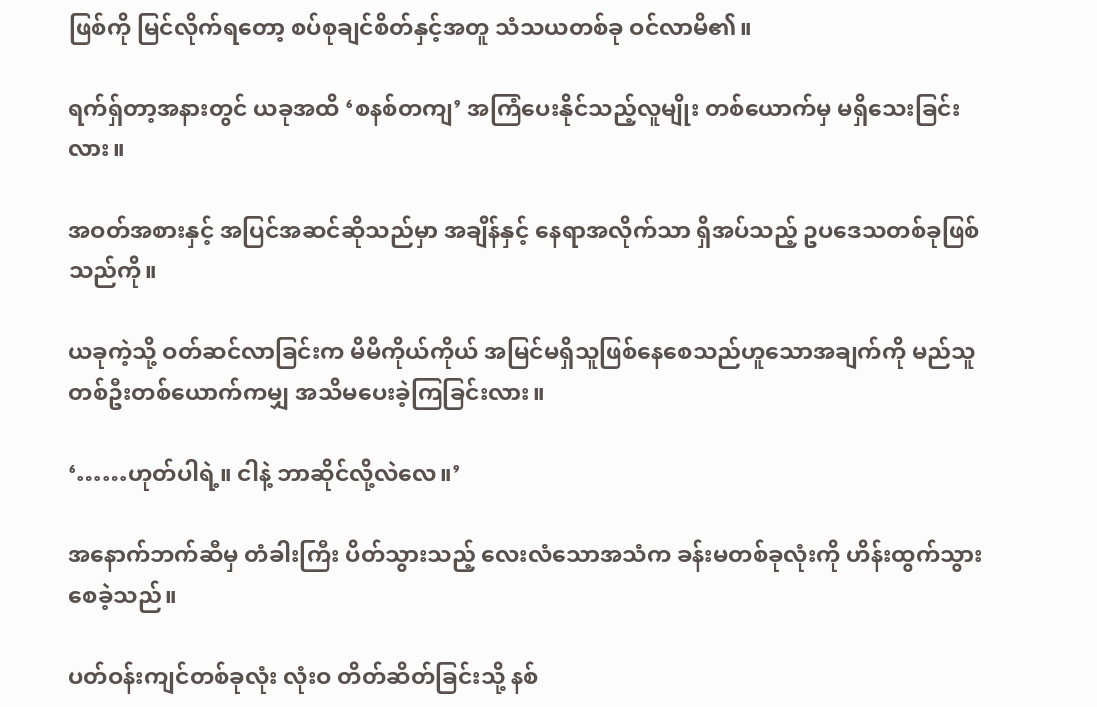ဖြစ်ကို မြင်လိုက်ရတော့ စပ်စုချင်စိတ်နှင့်အတူ သံသယတစ်ခု ဝင်လာမိ၏။

ရက်ရှ်တာ့အနားတွင် ယခုအထိ ‘စနစ်တကျ’ အကြံပေးနိုင်သည့်လူမျိုး တစ်ယောက်မှ မရှိသေးခြင်းလား။

အဝတ်အစားနှင့် အပြင်အဆင်ဆိုသည်မှာ အချိန်နှင့် နေရာအလိုက်သာ ရှိအပ်သည့် ဥပဒေသတစ်ခုဖြစ်သည်ကို။

ယခုကဲ့သို့ ဝတ်ဆင်လာခြင်းက မိမိကိုယ်ကိုယ် အမြင်မရှိသူဖြစ်နေစေသည်ဟူသောအချက်ကို မည်သူတစ်ဦးတစ်ယောက်ကမျှ အသိမပေးခဲ့ကြခြင်းလား။

‘……ဟုတ်ပါရဲ့။ ငါနဲ့ ဘာဆိုင်လို့လဲလေ။’

အနောက်ဘက်ဆီမှ တံခါးကြီး ပိတ်သွားသည့် လေးလံသောအသံက ခန်းမတစ်ခုလုံးကို ဟိန်းထွက်သွားစေခဲ့သည်။

ပတ်ဝန်းကျင်တစ်ခုလုံး လုံးဝ တိတ်ဆိတ်ခြင်းသို့ နစ်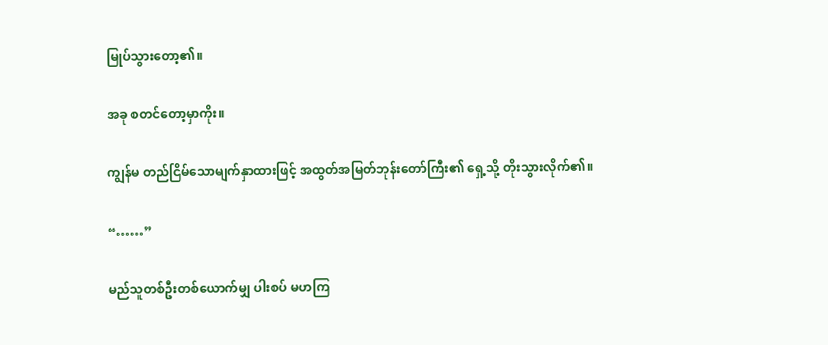မြုပ်သွားတော့၏။

အခု စတင်တော့မှာကိုး။

ကျွန်မ တည်ငြိမ်သောမျက်နှာထားဖြင့် အထွတ်အမြတ်ဘုန်းတော်ကြီး၏ ရှေ့သို့ တိုးသွားလိုက်၏။

“……”

မည်သူတစ်ဦးတစ်ယောက်မျှ ပါးစပ် မဟကြ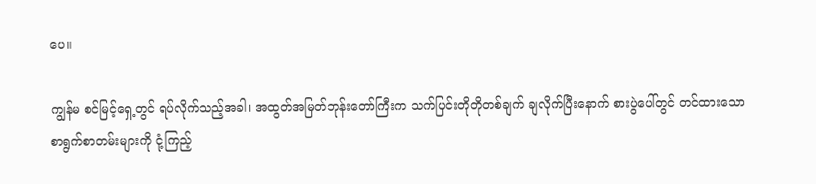ပေ။

ကျွန်မ စင်မြင့်ရှေ့တွင် ရပ်လိုက်သည့်အခါ၊ အထွတ်အမြတ်ဘုန်းတော်ကြီးက သက်ပြင်းတိုတိုတစ်ချက် ချလိုက်ပြီးနောက် စားပွဲပေါ်တွင် တင်ထားသော စာရွက်စာတမ်းများကို ငုံ့ကြည့်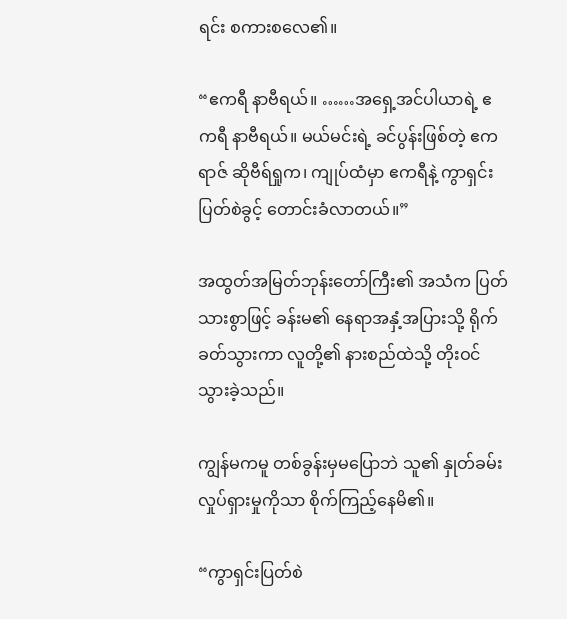ရင်း စကားစလေ၏။

“ဧကရီ နာဗီရယ်။ ……အရှေ့အင်ပါယာရဲ့ ဧကရီ နာဗီရယ်။ မယ်မင်းရဲ့ ခင်ပွန်းဖြစ်တဲ့ ဧကရာဇ် ဆိုဗီရ်ရှုက၊ ကျုပ်ထံမှာ ဧကရီနဲ့ ကွာရှင်းပြတ်စဲခွင့် တောင်းခံလာတယ်။”

အထွတ်အမြတ်ဘုန်းတော်ကြီး၏ အသံက ပြတ်သားစွာဖြင့် ခန်းမ၏ နေရာအနှံ့အပြားသို့ ရိုက်ခတ်သွားကာ လူတို့၏ နားစည်ထဲသို့ တိုးဝင်သွားခဲ့သည်။

ကျွန်မကမူ တစ်ခွန်းမှမပြောဘဲ သူ၏ နှုတ်ခမ်းလှုပ်ရှားမှုကိုသာ စိုက်ကြည့်နေမိ၏။

“ကွာရှင်းပြတ်စဲ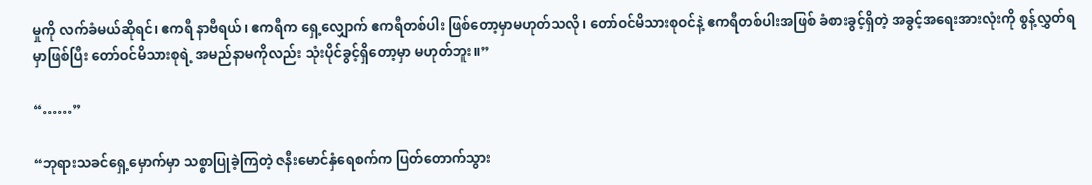မှုကို လက်ခံမယ်ဆိုရင်၊ ဧကရီ နာဗီရယ်၊ ဧကရီက ရှေ့လျှောက် ဧကရီတစ်ပါး ဖြစ်တော့မှာမဟုတ်သလို၊ တော်ဝင်မိသားစုဝင်နဲ့ ဧကရီတစ်ပါးအဖြစ် ခံစားခွင့်ရှိတဲ့ အခွင့်အရေးအားလုံးကို စွန့်လွှတ်ရမှာဖြစ်ပြီး တော်ဝင်မိသားစုရဲ့ အမည်နာမကိုလည်း သုံးပိုင်ခွင့်ရှိတော့မှာ မဟုတ်ဘူး။”

“……”

“ဘုရားသခင်ရှေ့မှောက်မှာ သစ္စာပြုခဲ့ကြတဲ့ ဇနီးမောင်နှံရေစက်က ပြတ်တောက်သွား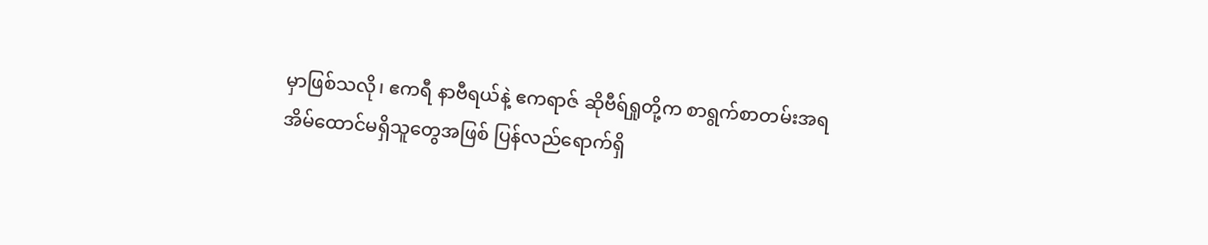မှာဖြစ်သလို၊ ဧကရီ နာဗီရယ်နဲ့ ဧကရာဇ် ဆိုဗီရ်ရှုတို့က စာရွက်စာတမ်းအရ အိမ်ထောင်မရှိသူတွေအဖြစ် ပြန်လည်ရောက်ရှိ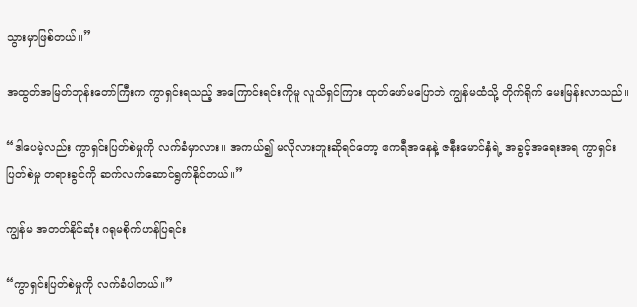သွားမှာဖြစ်တယ်။”

အထွတ်အမြတ်ဘုန်းတော်ကြီးက ကွာရှင်းရသည့် အကြောင်းရင်းကိုမူ လူသိရှင်ကြား ထုတ်ဖော်မပြောဘဲ ကျွန်မထံသို့ တိုက်ရိုက် မေးမြန်းလာသည်။

“ဒါပေမဲ့လည်း ကွာရှင်းပြတ်စဲမှုကို လက်ခံမှာလား။ အကယ်၍ မလိုလားဘူးဆိုရင်တော့ ဧကရီအနေနဲ့ ဇနီးမောင်နှံရဲ့ အခွင့်အရေးအရ ကွာရှင်းပြတ်စဲမှု တရားခွင်ကို ဆက်လက်ဆောင်ရွက်နိုင်တယ်။”

ကျွန်မ အတတ်နိုင်ဆုံး ဂရုမစိုက်ဟန်ပြရင်း

“ကွာရှင်းပြတ်စဲမှုကို လက်ခံပါတယ်။”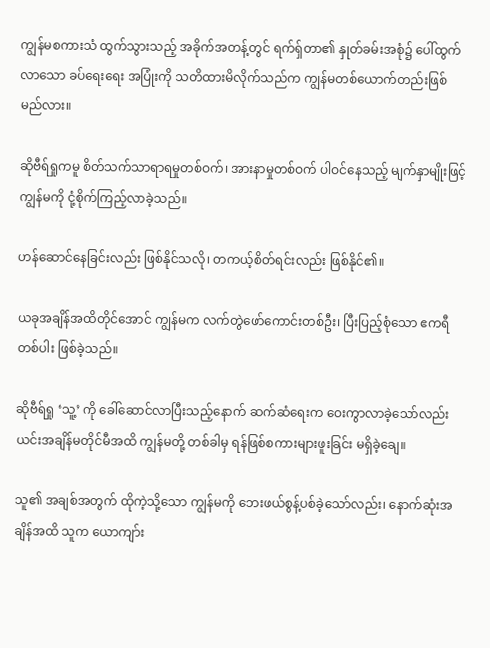ကျွန်မစကားသံ ထွက်သွားသည့် အခိုက်အတန့်တွင် ရက်ရှ်တာ၏ နှုတ်ခမ်းအစုံ၌ ပေါ်ထွက်လာသော ခပ်ရေးရေး အပြုံးကို သတိထားမိလိုက်သည်က ကျွန်မတစ်ယောက်တည်းဖြစ်မည်လား။

ဆိုဗီရ်ရှုကမူ စိတ်သက်သာရာရမှုတစ်ဝက်၊ အားနာမှုတစ်ဝက် ပါဝင်နေသည့် မျက်နှာမျိုးဖြင့် ကျွန်မကို ငုံ့စိုက်ကြည့်လာခဲ့သည်။

ဟန်ဆောင်နေခြင်းလည်း ဖြစ်နိုင်သလို၊ တကယ့်စိတ်ရင်းလည်း ဖြစ်နိုင်၏။

ယခုအချိန်အထိတိုင်အောင် ကျွန်မက လက်တွဲဖော်ကောင်းတစ်ဦး၊ ပြီးပြည့်စုံသော ဧကရီတစ်ပါး ဖြစ်ခဲ့သည်။

ဆိုဗီရ်ရှု ‘သူ့’ ကို ခေါ်ဆောင်လာပြီးသည့်နောက် ဆက်ဆံရေးက ဝေးကွာလာခဲ့သော်လည်း ယင်းအချိန်မတိုင်မီအထိ ကျွန်မတို့ တစ်ခါမှ ရန်ဖြစ်စကားများဖူးခြင်း မရှိခဲ့ချေ။

သူ၏ အချစ်အတွက် ထိုကဲ့သို့သော ကျွန်မကို ဘေးဖယ်စွန့်ပစ်ခဲ့သော်လည်း၊ နောက်ဆုံးအချိန်အထိ သူက ယောကျာ်း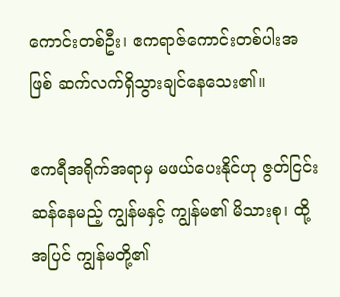ကောင်းတစ်ဦး၊ ဧကရာဇ်ကောင်းတစ်ပါးအဖြစ် ဆက်လက်ရှိသွားချင်နေသေး၏။

ဧကရီအရိုက်အရာမှ မဖယ်ပေးနိုင်ဟု ဇွတ်ငြင်းဆန်နေမည့် ကျွန်မနှင့် ကျွန်မ၏ မိသားစု၊ ထို့အပြင် ကျွန်မတို့၏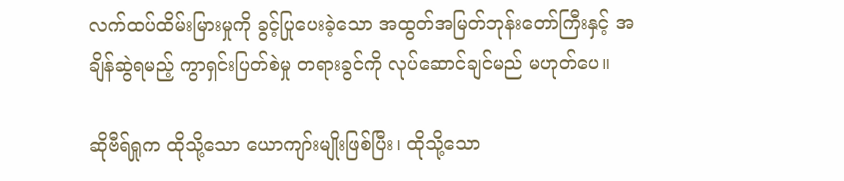လက်ထပ်ထိမ်းမြားမှုကို ခွင့်ပြုပေးခဲ့သော အထွတ်အမြတ်ဘုန်းတော်ကြီးနှင့် အချိန်ဆွဲရမည့် ကွာရှင်းပြတ်စဲမှု တရားခွင်ကို လုပ်ဆောင်ချင်မည် မဟုတ်ပေ။

ဆိုဗီရ်ရှုက ထိုသို့သော ယောကျာ်းမျိုးဖြစ်ပြီး၊ ထိုသို့သော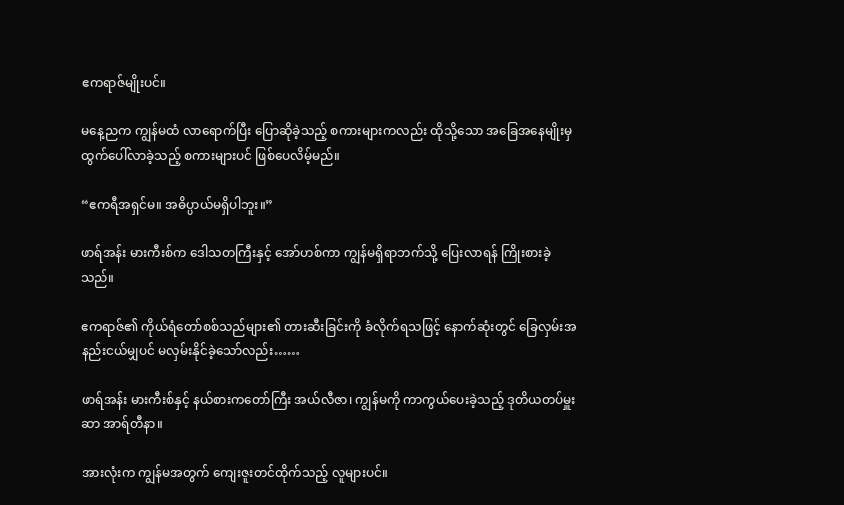ဧကရာဇ်မျိုးပင်။

မနေ့ညက ကျွန်မထံ လာရောက်ပြီး ပြောဆိုခဲ့သည့် စကားများကလည်း ထိုသို့သော အခြေအနေမျိုးမှ ထွက်ပေါ်လာခဲ့သည့် စကားများပင် ဖြစ်ပေလိမ့်မည်။

“ဧကရီအရှင်မ။ အဓိပ္ပာယ်မရှိပါဘူး။”

ဖာရ်အန်း မားကီးစ်က ဒေါသတကြီးနှင့် အော်ဟစ်ကာ ကျွန်မရှိရာဘက်သို့ ပြေးလာရန် ကြိုးစားခဲ့သည်။

ဧကရာဇ်၏ ကိုယ်ရံတော်စစ်သည်များ၏ တားဆီးခြင်းကို ခံလိုက်ရသဖြင့် နောက်ဆုံးတွင် ခြေလှမ်းအနည်းငယ်မျှပင် မလှမ်းနိုင်ခဲ့သော်လည်း……

ဖာရ်အန်း မားကီးစ်နှင့် နယ်စားကတော်ကြီး အယ်လီဇာ၊ ကျွန်မကို ကာကွယ်ပေးခဲ့သည့် ဒုတိယတပ်မှူး ဆာ အာရ်တီနာ။

အားလုံးက ကျွန်မအတွက် ကျေးဇူးတင်ထိုက်သည့် လူများပင်။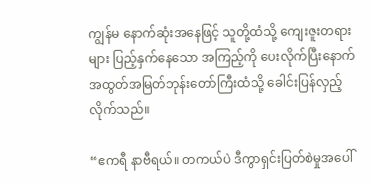ကျွန်မ နောက်ဆုံးအနေဖြင့် သူတို့ထံသို့ ကျေးဇူးတရားများ ပြည့်နှက်နေသော အကြည့်ကို ပေးလိုက်ပြီးနောက် အထွတ်အမြတ်ဘုန်းတော်ကြီးထံသို့ ခေါင်းပြန်လှည့်လိုက်သည်။

“ဧကရီ နာဗီရယ်။ တကယ်ပဲ ဒီကွာရှင်းပြတ်စဲမှုအပေါ်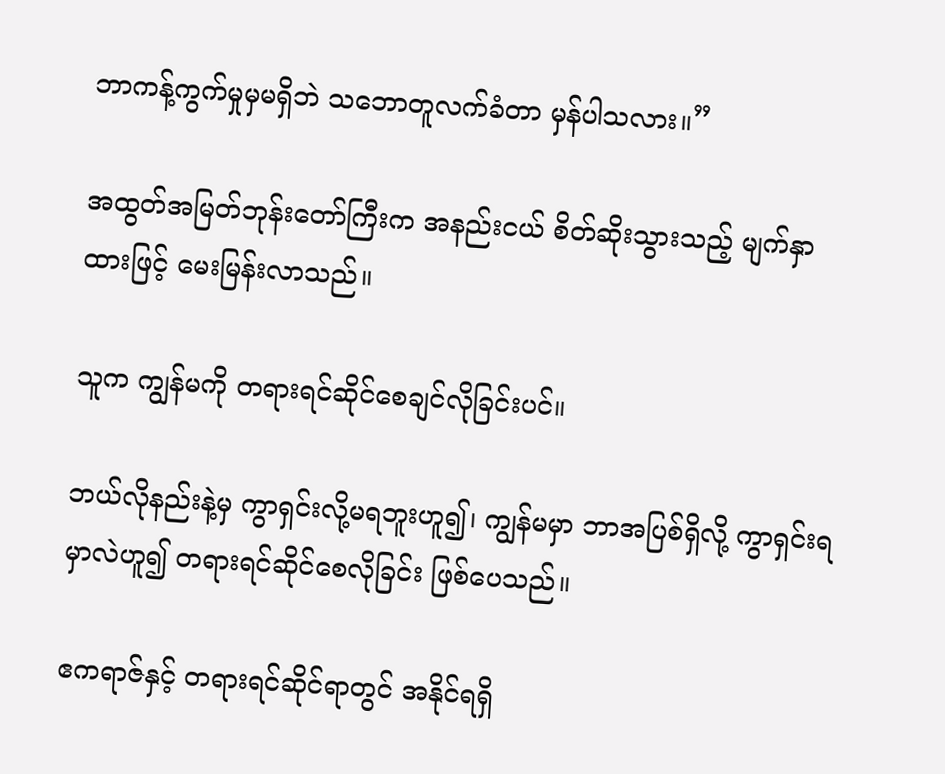ဘာကန့်ကွက်မှုမှမရှိဘဲ သဘောတူလက်ခံတာ မှန်ပါသလား။”

အထွတ်အမြတ်ဘုန်းတော်ကြီးက အနည်းငယ် စိတ်ဆိုးသွားသည့် မျက်နှာထားဖြင့် မေးမြန်းလာသည်။

သူက ကျွန်မကို တရားရင်ဆိုင်စေချင်လိုခြင်းပင်။

ဘယ်လိုနည်းနဲ့မှ ကွာရှင်းလို့မရဘူးဟူ၍၊ ကျွန်မမှာ ဘာအပြစ်ရှိလို့ ကွာရှင်းရမှာလဲဟူ၍ တရားရင်ဆိုင်စေလိုခြင်း ဖြစ်ပေသည်။

ဧကရာဇ်နှင့် တရားရင်ဆိုင်ရာတွင် အနိုင်ရရှိ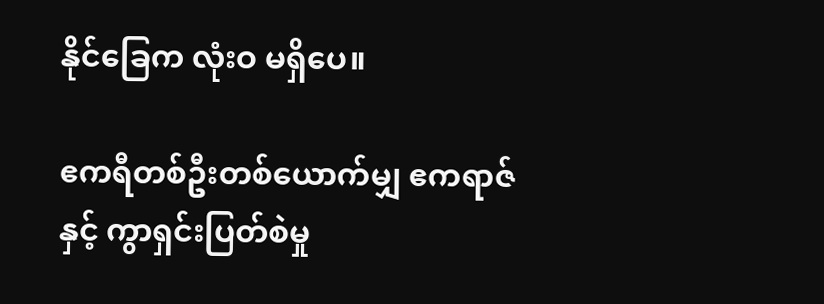နိုင်ခြေက လုံးဝ မရှိပေ။

ဧကရီတစ်ဦးတစ်ယောက်မျှ ဧကရာဇ်နှင့် ကွာရှင်းပြတ်စဲမှု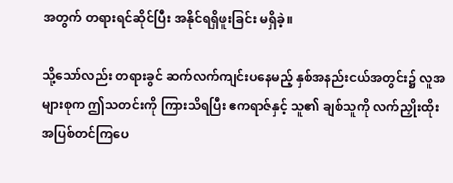အတွက် တရားရင်ဆိုင်ပြီး အနိုင်ရရှိဖူးခြင်း မရှိခဲ့။

သို့သော်လည်း တရားခွင် ဆက်လက်ကျင်းပနေမည့် နှစ်အနည်းငယ်အတွင်း၌ လူအများစုက ဤသတင်းကို ကြားသိရပြီး ဧကရာဇ်နှင့် သူ၏ ချစ်သူကို လက်ညှိုးထိုး အပြစ်တင်ကြပေ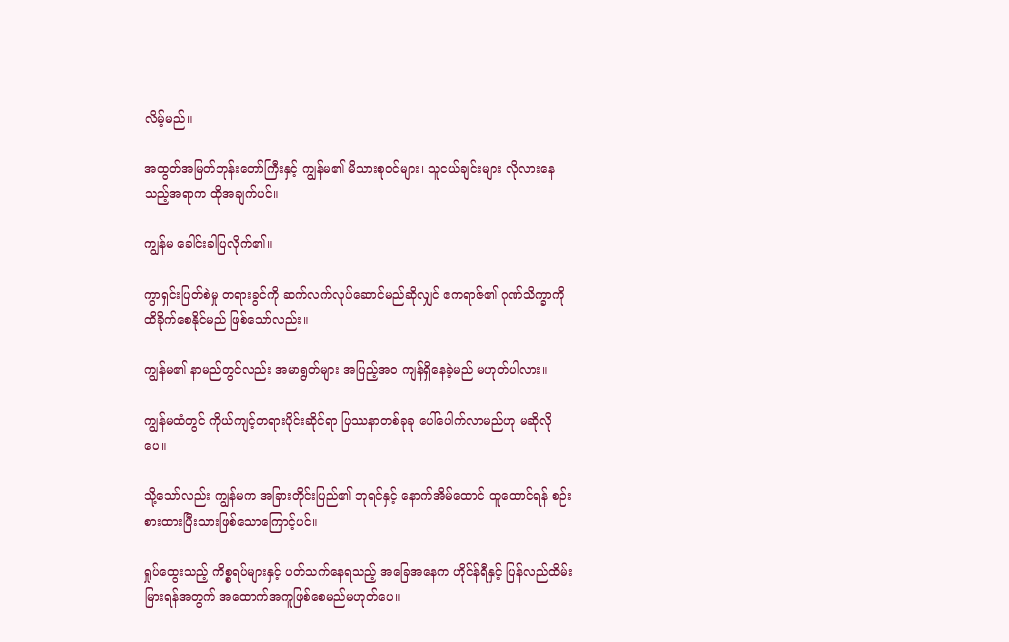လိမ့်မည်။

အထွတ်အမြတ်ဘုန်းတော်ကြီးနှင့် ကျွန်မ၏ မိသားစုဝင်များ၊ သူငယ်ချင်းများ လိုလားနေသည့်အရာက ထိုအချက်ပင်။

ကျွန်မ ခေါင်းခါပြလိုက်၏။

ကွာရှင်းပြတ်စဲမှု တရားခွင်ကို ဆက်လက်လုပ်ဆောင်မည်ဆိုလျှင် ဧကရာဇ်၏ ဂုဏ်သိက္ခာကို ထိခိုက်စေနိုင်မည် ဖြစ်သော်လည်း။

ကျွန်မ၏ နာမည်တွင်လည်း အမာရွတ်များ အပြည့်အဝ ကျန်ရှိနေခဲ့မည် မဟုတ်ပါလား။

ကျွန်မထံတွင် ကိုယ်ကျင့်တရားပိုင်းဆိုင်ရာ ပြဿနာတစ်ခုခု ပေါ်ပေါက်လာမည်ဟု မဆိုလိုပေ။

သို့သော်လည်း ကျွန်မက အခြားတိုင်းပြည်၏ ဘုရင်နှင့် နောက်အိမ်ထောင် ထူထောင်ရန် စဉ်းစားထားပြီးသားဖြစ်သောကြောင့်ပင်။

ရှုပ်ထွေးသည့် ကိစ္စရပ်များနှင့် ပတ်သက်နေရသည့် အခြေအနေက ဟိုင်န်ရီနှင့် ပြန်လည်ထိမ်းမြားရန်အတွက် အထောက်အကူဖြစ်စေမည်မဟုတ်ပေ။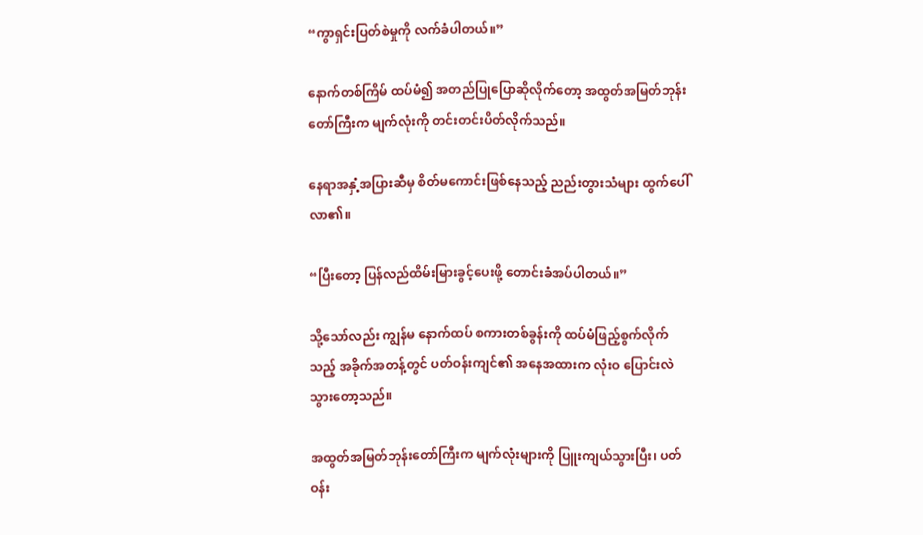“ကွာရှင်းပြတ်စဲမှုကို လက်ခံပါတယ်။”

နောက်တစ်ကြိမ် ထပ်မံ၍ အတည်ပြုပြောဆိုလိုက်တော့ အထွတ်အမြတ်ဘုန်းတော်ကြီးက မျက်လုံးကို တင်းတင်းပိတ်လိုက်သည်။

နေရာအနှံ့အပြားဆီမှ စိတ်မကောင်းဖြစ်နေသည့် ညည်းတွားသံများ ထွက်ပေါ်လာ၏။

“ပြီးတော့ ပြန်လည်ထိမ်းမြားခွင့်ပေးဖို့ တောင်းခံအပ်ပါတယ်။”

သို့သော်လည်း ကျွန်မ နောက်ထပ် စကားတစ်ခွန်းကို ထပ်မံဖြည့်စွက်လိုက်သည့် အခိုက်အတန့်တွင် ပတ်ဝန်းကျင်၏ အနေအထားက လုံးဝ ပြောင်းလဲသွားတော့သည်။

အထွတ်အမြတ်ဘုန်းတော်ကြီးက မျက်လုံးများကို ပြူးကျယ်သွားပြီး၊ ပတ်ဝန်း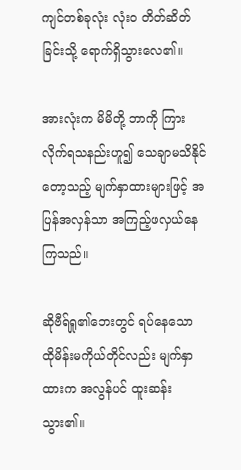ကျင်တစ်ခုလုံး လုံးဝ တိတ်ဆိတ်ခြင်းသို့ ရောက်ရှိသွားလေ၏။

အားလုံးက မိမိတို့ ဘာကို ကြားလိုက်ရသနည်းဟူ၍ သေချာမသိနိုင်တော့သည့် မျက်နှာထားများဖြင့် အပြန်အလှန်သာ အကြည့်ဖလှယ်နေကြသည်။

ဆိုဗီရ်ရှု၏ဘေးတွင် ရပ်နေသော ထိုမိန်းမကိုယ်တိုင်လည်း မျက်နှာထားက အလွန်ပင် ထူးဆန်းသွား၏။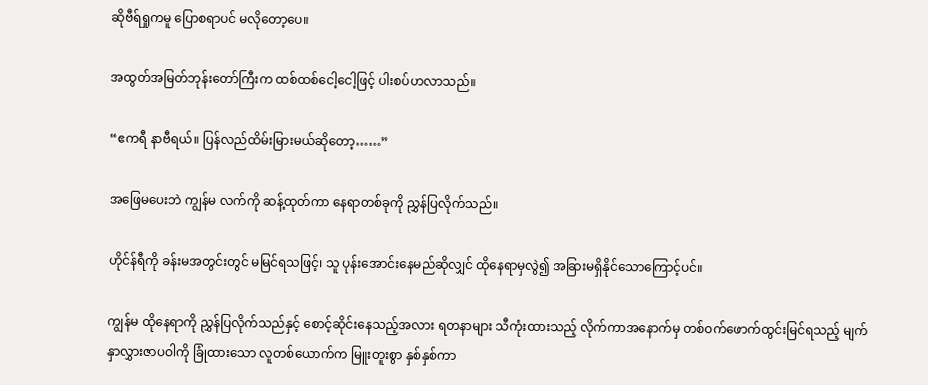ဆိုဗီရ်ရှုကမူ ပြောစရာပင် မလိုတော့ပေ။

အထွတ်အမြတ်ဘုန်းတော်ကြီးက ထစ်ထစ်ငေါ့ငေါ့ဖြင့် ပါးစပ်ဟလာသည်။

“ဧကရီ နာဗီရယ်။ ပြန်လည်ထိမ်းမြားမယ်ဆိုတော့……”

အဖြေမပေးဘဲ ကျွန်မ လက်ကို ဆန့်ထုတ်ကာ နေရာတစ်ခုကို ညွှန်ပြလိုက်သည်။

ဟိုင်န်ရီကို ခန်းမအတွင်းတွင် မမြင်ရသဖြင့်၊ သူ ပုန်းအောင်းနေမည်ဆိုလျှင် ထိုနေရာမှလွဲ၍ အခြားမရှိနိုင်သောကြောင့်ပင်။

ကျွန်မ ထိုနေရာကို ညွှန်ပြလိုက်သည်နှင့် စောင့်ဆိုင်းနေသည့်အလား ရတနာများ သီကုံးထားသည့် လိုက်ကာအနောက်မှ တစ်ဝက်ဖောက်ထွင်းမြင်ရသည့် မျက်နှာလွှားဇာပဝါကို ခြုံထားသော လူတစ်ယောက်က မြူးတူးစွာ နှစ်နှစ်ကာ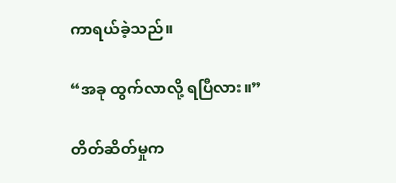ကာရယ်ခဲ့သည်။

“အခု ထွက်လာလို့ ရပြီလား။”

တိတ်ဆိတ်မှုက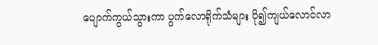ပျောက်ကွယ်သွားကာ ပွက်လောရိုက်သံများ ပို၍ကျယ်လောင်လာ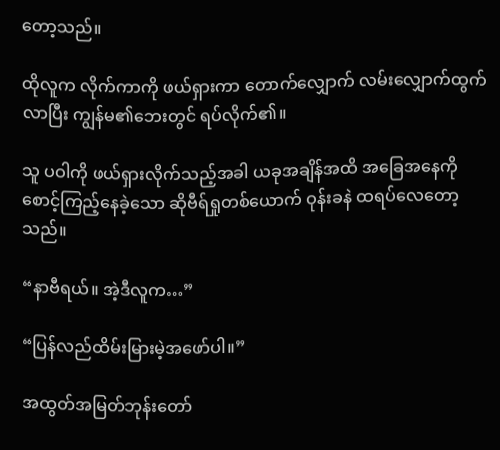တော့သည်။

ထိုလူက လိုက်ကာကို ဖယ်ရှားကာ တောက်လျှောက် လမ်းလျှောက်ထွက်လာပြီး ကျွန်မ၏ဘေးတွင် ရပ်လိုက်၏။

သူ ပဝါကို ဖယ်ရှားလိုက်သည့်အခါ ယခုအချိန်အထိ အခြေအနေကို စောင့်ကြည့်နေခဲ့သော ဆိုဗီရ်ရှုတစ်ယောက် ဝုန်းခနဲ ထရပ်လေတော့သည်။

“နာဗီရယ်။ အဲ့ဒီလူက…”

“ပြန်လည်ထိမ်းမြားမဲ့အဖော်ပါ။”

အထွတ်အမြတ်ဘုန်းတော်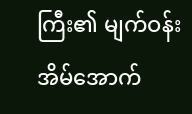ကြီး၏ မျက်ဝန်းအိမ်အောက်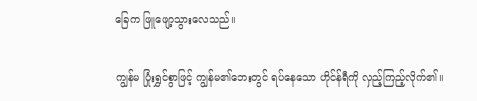ခြေက ဖြူဖျော့သွားလေသည်။

ကျွန်မ ပြုံးရွှင်စွာဖြင့် ကျွန်မ၏ဘေးတွင် ရပ်နေသော ဟိုင်န်ရီကို လှည့်ကြည့်လိုက်၏။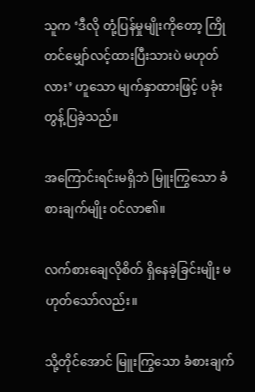သူက ‘ဒီလို တုံ့ပြန်မှုမျိုးကိုတော့ ကြိုတင်မျှော်လင့်ထားပြီးသားပဲ မဟုတ်လား’ ဟူသော မျက်နှာထားဖြင့် ပခုံးတွန့်ပြခဲ့သည်။

အကြောင်းရင်းမရှိဘဲ မြူးကြွသော ခံစားချက်မျိုး ဝင်လာ၏။

လက်စားချေလိုစိတ် ရှိနေခဲ့ခြင်းမျိုး မဟုတ်သော်လည်း။

သို့တိုင်အောင် မြူးကြွသော ခံစားချက်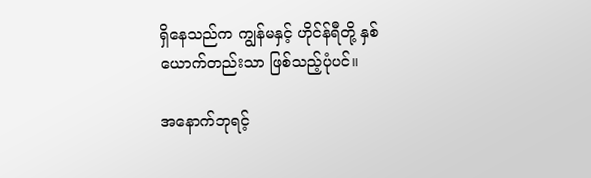ရှိနေသည်က ကျွန်မနှင့် ဟိုင်န်ရီတို့ နှစ်ယောက်တည်းသာ ဖြစ်သည့်ပုံပင်။

အနောက်ဘုရင့်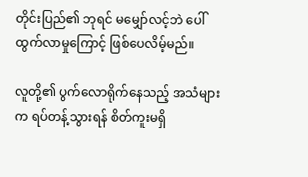တိုင်းပြည်၏ ဘုရင် မမျှော်လင့်ဘဲ ပေါ်ထွက်လာမှုကြောင့် ဖြစ်ပေလိမ့်မည်။

လူတို့၏ ပွက်လောရိုက်နေသည့် အသံများက ရပ်တန့်သွားရန် စိတ်ကူးမရှိ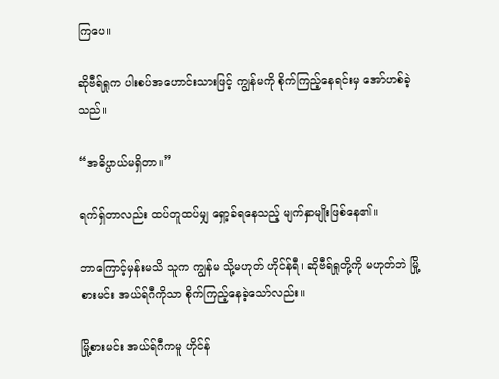ကြပေ။

ဆိုဗီရ်ရှုက ပါးစပ်အဟောင်းသားဖြင့် ကျွန်မကို စိုက်ကြည့်နေရင်းမှ အော်ဟစ်ခဲ့သည်။

“အဓိပ္ပာယ်မရှိတာ။”

ရက်ရှ်တာလည်း ထပ်တူထပ်မျှ ရှော့ခ်ရနေသည့် မျက်နှာမျိုးဖြစ်နေ၏။

ဘာကြောင့်မှန်းမသိ သူက ကျွန်မ သို့မဟုတ် ဟိုင်န်ရီ၊ ဆိုဗီရ်ရှုတို့ကို မဟုတ်ဘဲ မြို့စားမင်း အယ်ရ်ဂီကိုသာ စိုက်ကြည့်နေခဲ့သော်လည်း။

မြို့စားမင်း အယ်ရ်ဂီကမူ ဟိုင်န်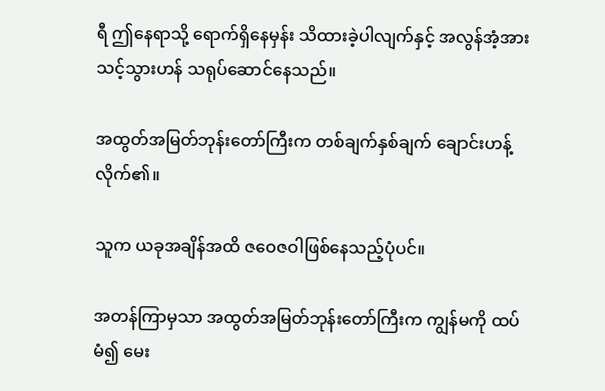ရီ ဤနေရာသို့ ရောက်ရှိနေမှန်း သိထားခဲ့ပါလျက်နှင့် အလွန်အံ့အားသင့်သွားဟန် သရုပ်ဆောင်နေသည်။

အထွတ်အမြတ်ဘုန်းတော်ကြီးက တစ်ချက်နှစ်ချက် ချောင်းဟန့်လိုက်၏။

သူက ယခုအချိန်အထိ ဇဝေဇဝါဖြစ်နေသည့်ပုံပင်။

အတန်ကြာမှသာ အထွတ်အမြတ်ဘုန်းတော်ကြီးက ကျွန်မကို ထပ်မံ၍ မေး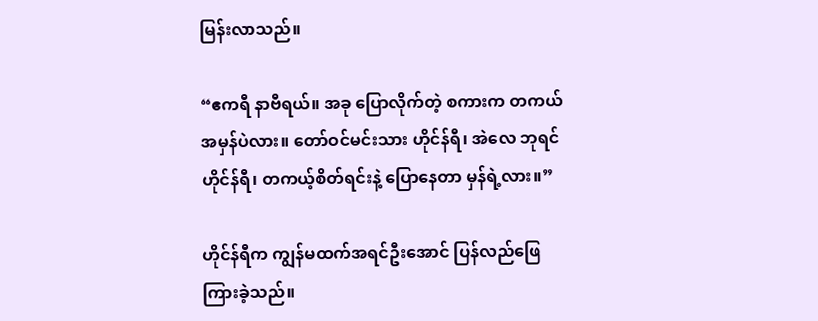မြန်းလာသည်။

“ဧကရီ နာဗီရယ်။ အခု ပြောလိုက်တဲ့ စကားက တကယ် အမှန်ပဲလား။ တော်ဝင်မင်းသား ဟိုင်န်ရီ၊ အဲလေ ဘုရင် ဟိုင်န်ရီ၊ တကယ့်စိတ်ရင်းနဲ့ ပြောနေတာ မှန်ရဲ့လား။”

ဟိုင်န်ရီက ကျွန်မထက်အရင်ဦးအောင် ပြန်လည်ဖြေကြားခဲ့သည်။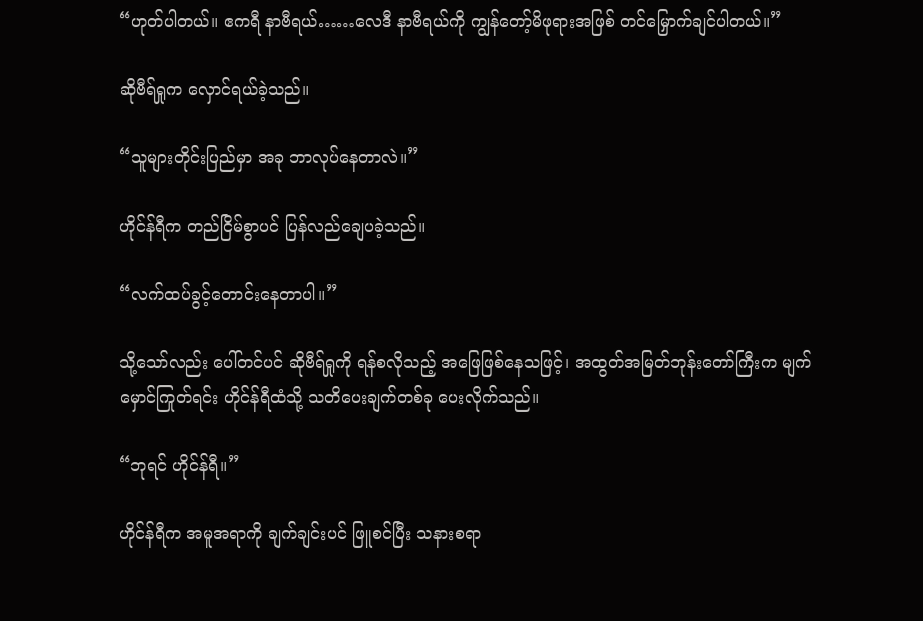“ဟုတ်ပါတယ်။ ဧကရီ နာဗီရယ်……လေဒီ နာဗီရယ်ကို ကျွန်တော့်မိဖုရားအဖြစ် တင်မြှောက်ချင်ပါတယ်။”

ဆိုဗီရ်ရှုက လှောင်ရယ်ခဲ့သည်။

“သူများတိုင်းပြည်မှာ အခု ဘာလုပ်နေတာလဲ။”

ဟိုင်န်ရီက တည်ငြိမ်စွာပင် ပြန်လည်ချေပခဲ့သည်။

“လက်ထပ်ခွင့်တောင်းနေတာပါ။”

သို့သော်လည်း ပေါ်တင်ပင် ဆိုဗီရ်ရှုကို ရန်စလိုသည့် အဖြေဖြစ်နေသဖြင့်၊ အထွတ်အမြတ်ဘုန်းတော်ကြီးက မျက်မှောင်ကြုတ်ရင်း ဟိုင်န်ရီထံသို့ သတိပေးချက်တစ်ခု ပေးလိုက်သည်။

“ဘုရင် ဟိုင်န်ရီ။”

ဟိုင်န်ရီက အမူအရာကို ချက်ချင်းပင် ဖြူစင်ပြီး သနားစရာ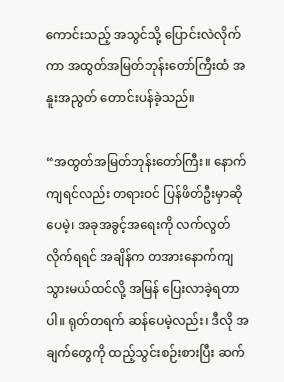ကောင်းသည့် အသွင်သို့ ပြောင်းလဲလိုက်ကာ အထွတ်အမြတ်ဘုန်းတော်ကြီးထံ အနူးအညွတ် တောင်းပန်ခဲ့သည်။

“အထွတ်အမြတ်ဘုန်းတော်ကြီး။ နောက်ကျရင်လည်း တရားဝင် ပြန်ဖိတ်ဦးမှာဆိုပေမဲ့၊ အခုအခွင့်အရေးကို လက်လွတ်လိုက်ရရင် အချိန်က တအားနောက်ကျသွားမယ်ထင်လို့ အမြန် ပြေးလာခဲ့ရတာပါ။ ရုတ်တရက် ဆန်ပေမဲ့လည်း၊ ဒီလို အချက်တွေကို ထည့်သွင်းစဉ်းစားပြီး ဆက်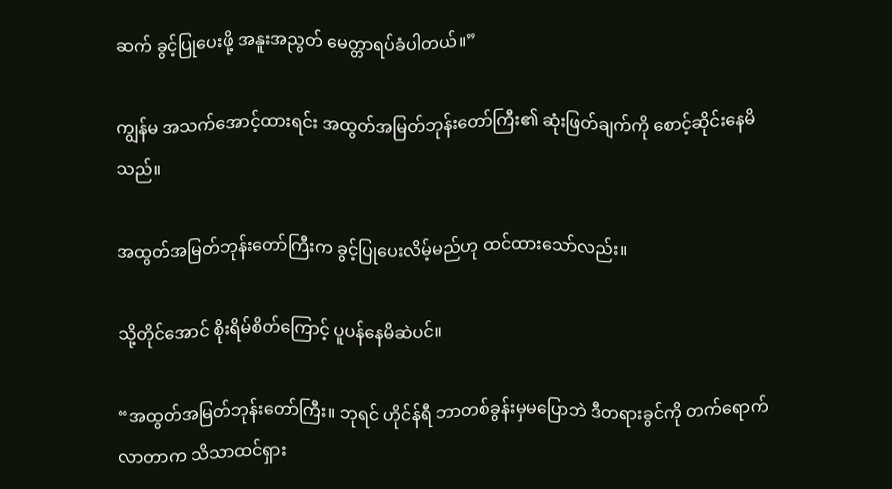ဆက် ခွင့်ပြုပေးဖို့ အနူးအညွတ် မေတ္တာရပ်ခံပါတယ်။”

ကျွန်မ အသက်အောင့်ထားရင်း အထွတ်အမြတ်ဘုန်းတော်ကြီး၏ ဆုံးဖြတ်ချက်ကို စောင့်ဆိုင်းနေမိသည်။

အထွတ်အမြတ်ဘုန်းတော်ကြီးက ခွင့်ပြုပေးလိမ့်မည်ဟု ထင်ထားသော်လည်း။

သို့တိုင်အောင် စိုးရိမ်စိတ်ကြောင့် ပူပန်နေမိဆဲပင်။

“အထွတ်အမြတ်ဘုန်းတော်ကြီး။ ဘုရင် ဟိုင်န်ရီ ဘာတစ်ခွန်းမှမပြောဘဲ ဒီတရားခွင်ကို တက်ရောက်လာတာက သိသာထင်ရှား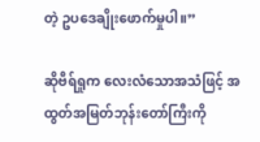တဲ့ ဥပဒေချိုးဖောက်မှုပါ။”

ဆိုဗီရ်ရှုက လေးလံသောအသံဖြင့် အထွတ်အမြတ်ဘုန်းတော်ကြီးကို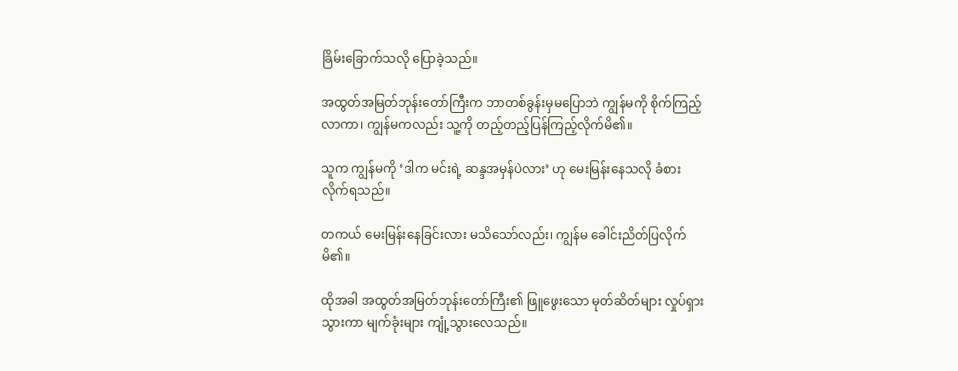ခြိမ်းခြောက်သလို ပြောခဲ့သည်။

အထွတ်အမြတ်ဘုန်းတော်ကြီးက ဘာတစ်ခွန်းမှမပြောဘဲ ကျွန်မကို စိုက်ကြည့်လာကာ၊ ကျွန်မကလည်း သူ့ကို တည့်တည့်ပြန်ကြည့်လိုက်မိ၏။

သူက ကျွန်မကို ‘ဒါက မင်းရဲ့ ဆန္ဒအမှန်ပဲလား’ ဟု မေးမြန်းနေသလို ခံစားလိုက်ရသည်။

တကယ် မေးမြန်းနေခြင်းလား မသိသော်လည်း၊ ကျွန်မ ခေါင်းညိတ်ပြလိုက်မိ၏။

ထိုအခါ အထွတ်အမြတ်ဘုန်းတော်ကြီး၏ ဖြူဖွေးသော မုတ်ဆိတ်များ လှုပ်ရှားသွားကာ မျက်ခုံးများ ကျုံ့သွားလေသည်။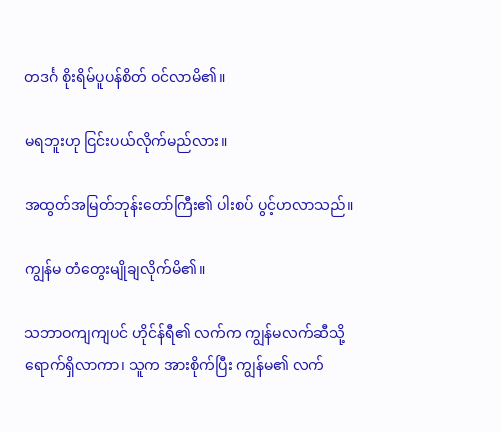တဒင်္ဂ စိုးရိမ်ပူပန်စိတ် ဝင်လာမိ၏။

မရဘူးဟု ငြင်းပယ်လိုက်မည်လား။

အထွတ်အမြတ်ဘုန်းတော်ကြီး၏ ပါးစပ် ပွင့်ဟလာသည်။

ကျွန်မ တံတွေးမျိုချလိုက်မိ၏။

သဘာဝကျကျပင် ဟိုင်န်ရီ၏ လက်က ကျွန်မလက်ဆီသို့ ရောက်ရှိလာကာ၊ သူက အားစိုက်ပြီး ကျွန်မ၏ လက်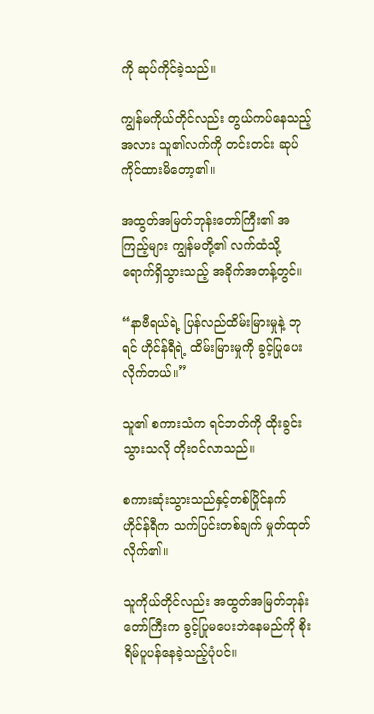ကို ဆုပ်ကိုင်ခဲ့သည်။

ကျွန်မကိုယ်တိုင်လည်း တွယ်ကပ်နေသည့်အလား သူ၏လက်ကို တင်းတင်း ဆုပ်ကိုင်ထားမိတော့၏။

အထွတ်အမြတ်ဘုန်းတော်ကြီး၏ အကြည့်များ ကျွန်မတို့၏ လက်ထံသို့ ရောက်ရှိသွားသည့် အခိုက်အတန့်တွင်။

“နာဗီရယ်ရဲ့ ပြန်လည်ထိမ်းမြားမှုနဲ့ ဘုရင် ဟိုင်န်ရီရဲ့ ထိမ်းမြားမှုကို ခွင့်ပြုပေးလိုက်တယ်။”

သူ၏ စကားသံက ရင်ဘတ်ကို ထိုးခွင်းသွားသလို တိုးဝင်လာသည်။

စကားဆုံးသွားသည်နှင့်တစ်ပြိုင်နက် ဟိုင်န်ရီက သက်ပြင်းတစ်ချက် မှုတ်ထုတ်လိုက်၏။

သူကိုယ်တိုင်လည်း အထွတ်အမြတ်ဘုန်းတော်ကြီးက ခွင့်ပြုမပေးဘဲနေမည်ကို စိုးရိမ်ပူပန်နေခဲ့သည့်ပုံပင်။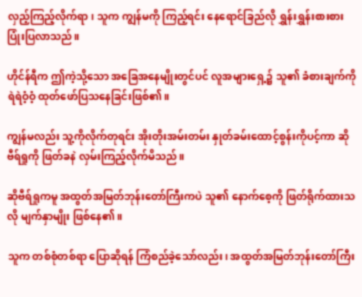လှည့်ကြည့်လိုက်ရာ၊ သူက ကျွန်မကို ကြည့်ရင်း နေရောင်ခြည်လို ရွှန်းရွှန်းစားစား ပြုံးပြလာသည်။

ဟိုင်န်ရီက ဤကဲ့သို့သော အခြေအနေမျိုးတွင်ပင် လူအများရှေ့၌ သူ၏ ခံစားချက်ကို ရဲရဲဝံ့ဝံ့ ထုတ်ဖော်ပြသနေခြင်းဖြစ်၏။

ကျွန်မလည်း သူ့ကိုလိုက်တုရင်း အိုးတိုးအမ်းတမ်း နှုတ်ခမ်းထောင့်စွန်းကိုပင့်ကာ ဆိုဗီရ်ရှုကို ဖြတ်ခနဲ လှမ်းကြည့်လိုက်မိသည်။

ဆိုဗီရ်ရှုကမူ အထွတ်အမြတ်ဘုန်းတော်ကြီးကပဲ သူ၏ နောက်စေ့ကို ဖြတ်ရိုက်ထားသလို မျက်နှာမျိုး ဖြစ်နေ၏။

သူက တစ်စုံတစ်ရာ ပြောဆိုရန် ကြံစည်ခဲ့သော်လည်း၊ အထွတ်အမြတ်ဘုန်းတော်ကြီး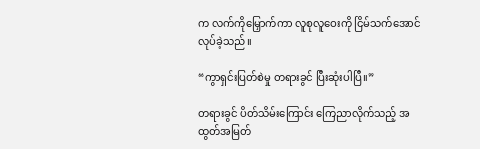က လက်ကိုမြှောက်ကာ လူစုလူဝေးကို ငြိမ်သက်အောင်လုပ်ခဲ့သည်။

“ကွာရှင်းပြတ်စဲမှု တရားခွင် ပြီးဆုံးပါပြီ။”

တရားခွင် ပိတ်သိမ်းကြောင်း ကြေညာလိုက်သည့် အထွတ်အမြတ်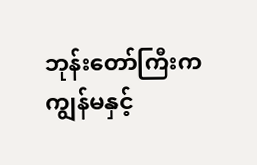ဘုန်းတော်ကြီးက ကျွန်မနှင့်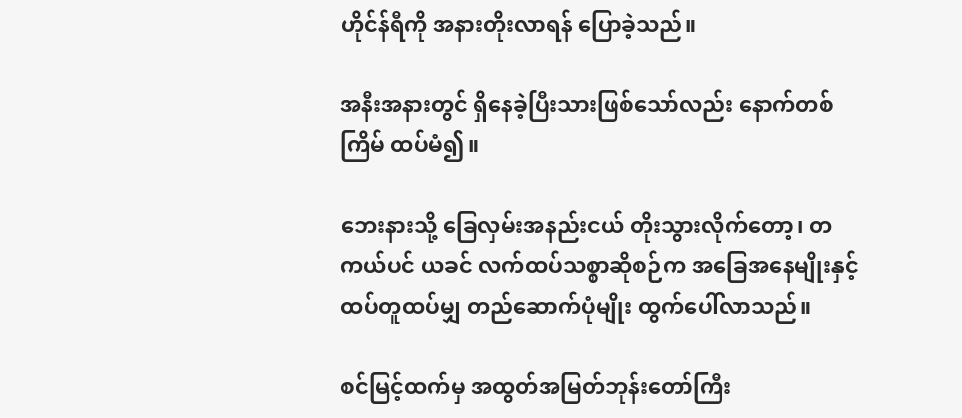ဟိုင်န်ရီကို အနားတိုးလာရန် ပြောခဲ့သည်။

အနီးအနားတွင် ရှိနေခဲ့ပြီးသားဖြစ်သော်လည်း နောက်တစ်ကြိမ် ထပ်မံ၍။

ဘေးနားသို့ ခြေလှမ်းအနည်းငယ် တိုးသွားလိုက်တော့၊ တကယ်ပင် ယခင် လက်ထပ်သစ္စာဆိုစဉ်က အခြေအနေမျိုးနှင့် ထပ်တူထပ်မျှ တည်ဆောက်ပုံမျိုး ထွက်ပေါ်လာသည်။

စင်မြင့်ထက်မှ အထွတ်အမြတ်ဘုန်းတော်ကြီး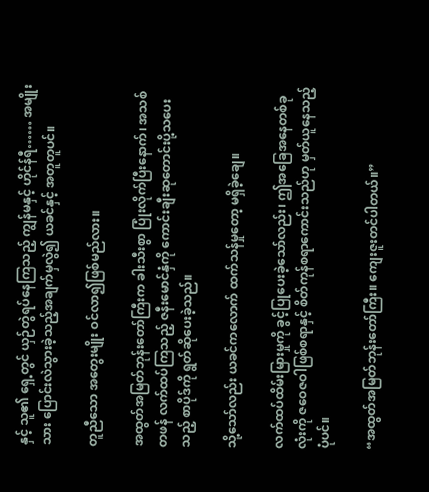နှင့် သူ၏ ရှေ့တွင် ယှဉ်တွဲရပ်နေကြသည့် ကျွန်မနှင့် ဟိုင်န်ရီ…… အမျိုးသား ပြောင်းလဲသွားခဲ့သည့်အချက်မှလွဲ၍ ယခင်နှင့် အတူတူပင်။

တူညီသော အတွေးမျိုး ဝင်လာ၍ဖြစ်မည်လား။

အထွတ်အမြတ်ဘုန်းတော်ကြီးက ခါးသီးစွာ ပြုံးလိုက်ပြီးနောက်၊ အသစ်တဖန် လက်ထပ်ကြသည့် ဇနီးမောင်နှံကို ကောင်းချီးဆုတောင်းပို့သပေးသည့် စာပိုဒ်ကို ရွတ်ဆိုပေးခဲ့သည်။

သို့သော်လည်း ယခင်ကလောက် ထက်သန်မှုတော့ မရှိခဲ့ချေ။

လက်ထပ်ထိမ်းမြားမှုကို ခွင့်ပြုပေးခဲ့သော်လည်း၊ ဤအခြေအနေတစ်ခုလုံးကို ဇဝေဇဝါဖြစ်စရာနှင့် စိတ်ကုန်စရာကောင်းသည်ဟု မှတ်ယူနေသည့်ပုံပင်။

“အထွတ်အမြတ်ဘုန်းတော်ကြီး။ ကျေးဇူးတင်ပါတယ်။”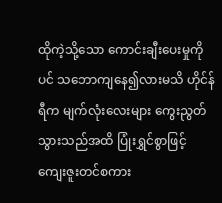ထိုကဲ့သို့သော ကောင်းချီးပေးမှုကိုပင် သဘောကျနေ၍လားမသိ ဟိုင်န်ရီက မျက်လုံးလေးများ ကွေးညွတ်သွားသည်အထိ ပြုံးရွှင်စွာဖြင့် ကျေးဇူးတင်စကား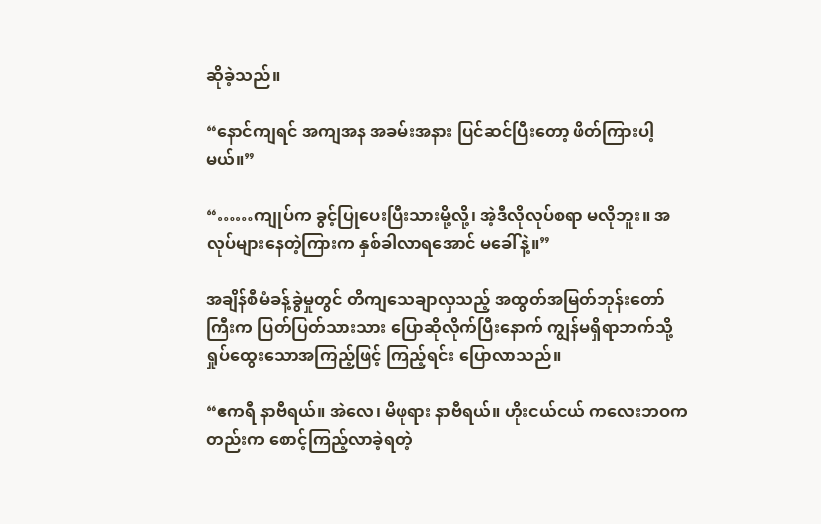ဆိုခဲ့သည်။

“နောင်ကျရင် အကျအန အခမ်းအနား ပြင်ဆင်ပြီးတော့ ဖိတ်ကြားပါ့မယ်။”

“……ကျုပ်က ခွင့်ပြုပေးပြီးသားမို့လို့၊ အဲ့ဒီလိုလုပ်စရာ မလိုဘူး။ အလုပ်များနေတဲ့ကြားက နှစ်ခါလာရအောင် မခေါ်နဲ့။”

အချိန်စီမံခန့်ခွဲမှုတွင် တိကျသေချာလှသည့် အထွတ်အမြတ်ဘုန်းတော်ကြီးက ပြတ်ပြတ်သားသား ပြောဆိုလိုက်ပြီးနောက် ကျွန်မရှိရာဘက်သို့ ရှုပ်ထွေးသောအကြည့်ဖြင့် ကြည့်ရင်း ပြောလာသည်။

“ဧကရီ နာဗီရယ်။ အဲလေ၊ မိဖုရား နာဗီရယ်။ ဟိုးငယ်ငယ် ကလေးဘဝကတည်းက စောင့်ကြည့်လာခဲ့ရတဲ့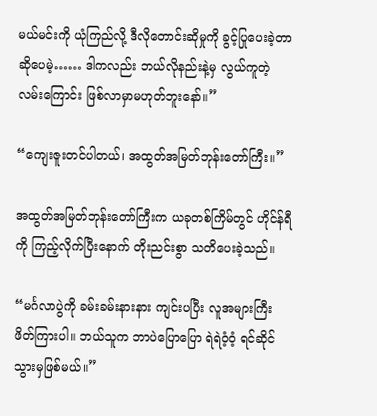မယ်မင်းကို ယုံကြည်လို့ ဒီလိုတောင်းဆိုမှုကို ခွင့်ပြုပေးခဲ့တာဆိုပေမဲ့…… ဒါကလည်း ဘယ်လိုနည်းနဲ့မှ လွယ်ကူတဲ့ လမ်းကြောင်း ဖြစ်လာမှာမဟုတ်ဘူးနော်။”

“ကျေးဇူးတင်ပါတယ်၊ အထွတ်အမြတ်ဘုန်းတော်ကြီး။”

အထွတ်အမြတ်ဘုန်းတော်ကြီးက ယခုတစ်ကြိမ်တွင် ဟိုင်န်ရီကို ကြည့်လိုက်ပြီးနောက် တိုးညင်းစွာ သတိပေးခဲ့သည်။

“မင်္ဂလာပွဲကို ခမ်းခမ်းနားနား ကျင်းပပြီး လူအများကြီး ဖိတ်ကြားပါ။ ဘယ်သူက ဘာပဲပြောပြော ရဲရဲဝံ့ဝံ့ ရင်ဆိုင်သွားမှဖြစ်မယ်။”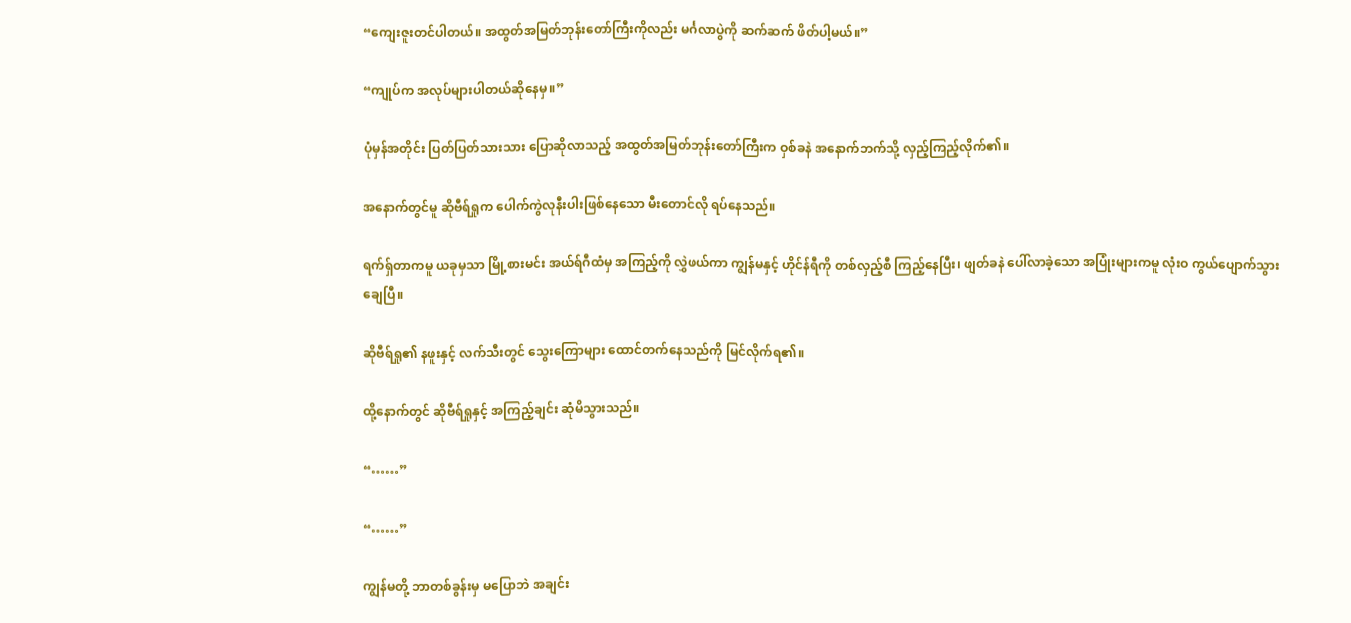“ကျေးဇူးတင်ပါတယ်။ အထွတ်အမြတ်ဘုန်းတော်ကြီးကိုလည်း မင်္ဂလာပွဲကို ဆက်ဆက် ဖိတ်ပါ့မယ်။”

“ကျုပ်က အလုပ်များပါတယ်ဆိုနေမှ။”

ပုံမှန်အတိုင်း ပြတ်ပြတ်သားသား ပြောဆိုလာသည့် အထွတ်အမြတ်ဘုန်းတော်ကြီးက ဝှစ်ခနဲ အနောက်ဘက်သို့ လှည့်ကြည့်လိုက်၏။

အနောက်တွင်မူ ဆိုဗီရ်ရှုက ပေါက်ကွဲလုနီးပါးဖြစ်နေသော မီးတောင်လို ရပ်နေသည်။

ရက်ရှ်တာကမူ ယခုမှသာ မြို့စားမင်း အယ်ရ်ဂီထံမှ အကြည့်ကို လွှဲဖယ်ကာ ကျွန်မနှင့် ဟိုင်န်ရီကို တစ်လှည့်စီ ကြည့်နေပြီး၊ ဖျတ်ခနဲ ပေါ်လာခဲ့သော အပြုံးများကမူ လုံးဝ ကွယ်ပျောက်သွားချေပြီ။

ဆိုဗီရ်ရှု၏ နဖူးနှင့် လက်သီးတွင် သွေးကြောများ ထောင်တက်နေသည်ကို မြင်လိုက်ရ၏။

ထို့နောက်တွင် ဆိုဗီရ်ရှုနှင့် အကြည့်ချင်း ဆုံမိသွားသည်။

“……”

“……”

ကျွန်မတို့ ဘာတစ်ခွန်းမှ မပြောဘဲ အချင်း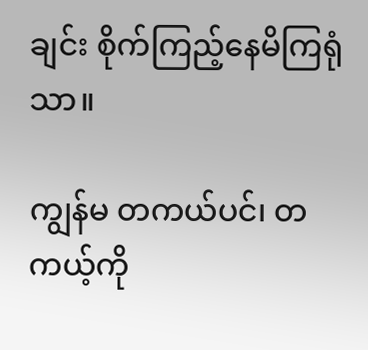ချင်း စိုက်ကြည့်နေမိကြရုံသာ။

ကျွန်မ တကယ်ပင်၊ တကယ့်ကို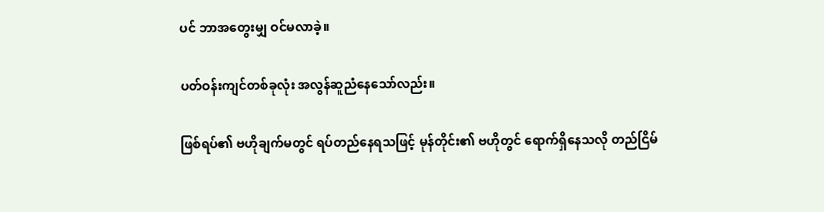ပင် ဘာအတွေးမျှ ဝင်မလာခဲ့။

ပတ်ဝန်းကျင်တစ်ခုလုံး အလွန်ဆူညံနေသော်လည်း။

ဖြစ်ရပ်၏ ဗဟိုချက်မတွင် ရပ်တည်နေရသဖြင့် မုန်တိုင်း၏ ဗဟိုတွင် ရောက်ရှိနေသလို တည်ငြိမ်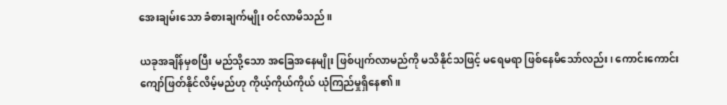အေးချမ်းသော ခံစားချက်မျိုး ဝင်လာမိသည်။

ယခုအချိန်မှစပြီး မည်သို့သော အခြေအနေမျိုး ဖြစ်ပျက်လာမည်ကို မသိနိုင်သဖြင့် မရေမရာ ဖြစ်နေမိသော်လည်း၊ ကောင်းကောင်း ကျော်ဖြတ်နိုင်လိမ့်မည်ဟု ကိုယ့်ကိုယ်ကိုယ် ယုံကြည်မှုရှိနေ၏။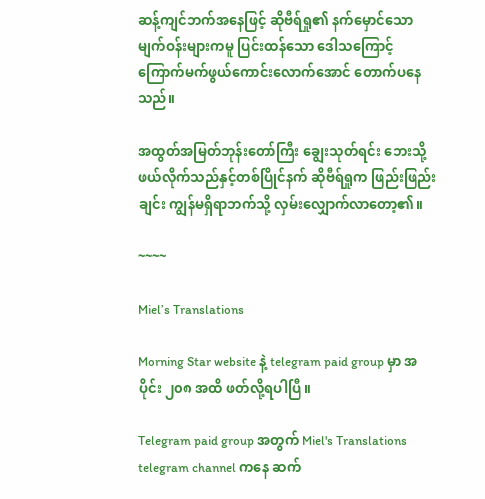ဆန့်ကျင်ဘက်အနေဖြင့် ဆိုဗီရ်ရှု၏ နက်မှောင်သော မျက်ဝန်းများကမူ ပြင်းထန်သော ဒေါသကြောင့် ကြောက်မက်ဖွယ်ကောင်းလောက်အောင် တောက်ပနေသည်။

အထွတ်အမြတ်ဘုန်းတော်ကြီး ချွေးသုတ်ရင်း ဘေးသို့ဖယ်လိုက်သည်နှင့်တစ်ပြိုင်နက် ဆိုဗီရ်ရှုက ဖြည်းဖြည်းချင်း ကျွန်မရှိရာဘက်သို့ လှမ်းလျှောက်လာတော့၏။

~~~~

Miel’s Translations

Morning Star website နဲ့ telegram paid group မှာ အပိုင်း ၂၀၈ အထိ ဖတ်လို့ရပါပြီ။

Telegram paid group အတွက် Miel's Translations telegram channel ကနေ ဆက်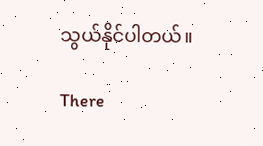သွယ်နိုင်ပါတယ်။

There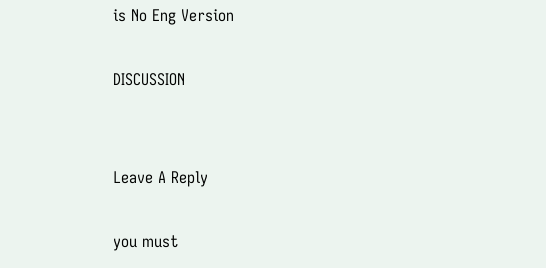is No Eng Version

DISCUSSION


Leave A Reply

you must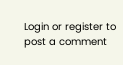Login or register to post a comment